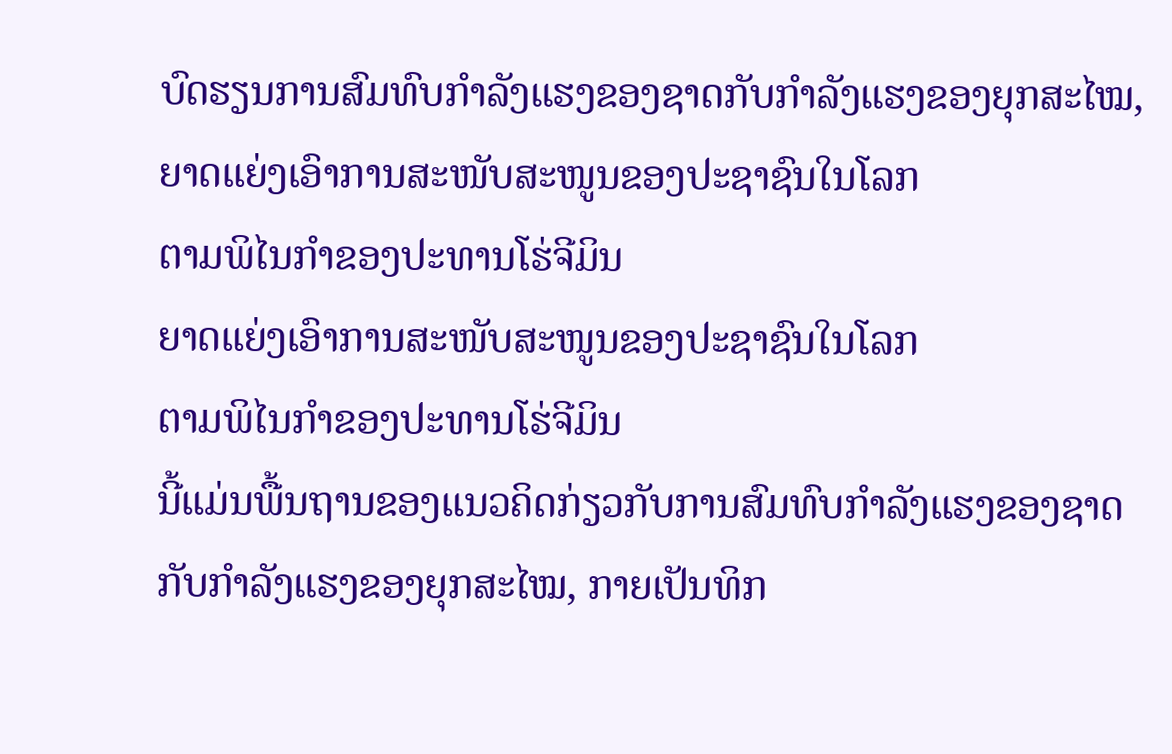ບົດຮຽນການສົມທົບກຳລັງແຮງຂອງຊາດກັບກຳລັງແຮງຂອງຍຸກສະໄໝ,
ຍາດແຍ່ງເອົາການສະໜັບສະໜູນຂອງປະຊາຊົນໃນໂລກ
ຕາມພິໄນກຳຂອງປະທານໂຮ່ຈີມິນ
ຍາດແຍ່ງເອົາການສະໜັບສະໜູນຂອງປະຊາຊົນໃນໂລກ
ຕາມພິໄນກຳຂອງປະທານໂຮ່ຈີມິນ
ນີ້ແມ່ນພື້ນຖານຂອງແນວຄິດກ່ຽວກັບການສົມທົບກຳລັງແຮງຂອງຊາດ ກັບກຳລັງແຮງຂອງຍຸກສະໄໝ, ກາຍເປັນທິກ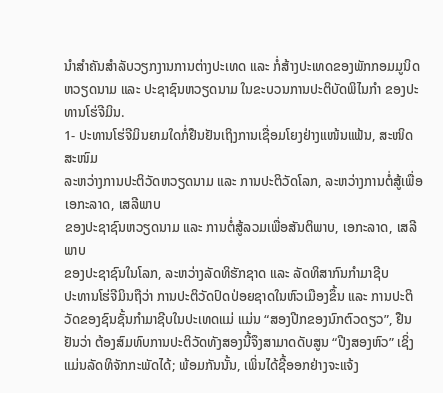ນຳສຳຄັນສຳລັບວຽກງານການຕ່າງປະເທດ ແລະ ກໍ່ສ້າງປະເທດຂອງພັກກອມມູນິດຫວຽດນາມ ແລະ ປະຊາຊົນຫວຽດນາມ ໃນຂະບວນການປະຕິບັດພິໄນກຳ ຂອງປະທານໂຮ່ຈີມິນ.
1- ປະທານໂຮ່ຈີມິນຍາມໃດກໍ່ຢືນຢັນເຖິງການເຊື່ອມໂຍງຢ່າງແໜ້ນແຟ້ນ, ສະໜິດສະໜົມ
ລະຫວ່າງການປະຕິວັດຫວຽດນາມ ແລະ ການປະຕິວັດໂລກ, ລະຫວ່າງການຕໍ່ສູ້ເພື່ອເອກະລາດ, ເສລີພາບ
ຂອງປະຊາຊົນຫວຽດນາມ ແລະ ການຕໍ່ສູ້ລວມເພື່ອສັນຕິພາບ, ເອກະລາດ, ເສລີພາບ
ຂອງປະຊາຊົນໃນໂລກ, ລະຫວ່າງລັດທິຮັກຊາດ ແລະ ລັດທິສາກົນກຳມາຊີບ
ປະທານໂຮ່ຈີມິນຖືວ່າ ການປະຕິວັດປົດປ່ອຍຊາດໃນຫົວເມືອງຂຶ້ນ ແລະ ການປະຕິວັດຂອງຊົນຊັ້ນກຳມາຊີບໃນປະເທດແມ່ ແມ່ນ “ສອງປີກຂອງນົກຕົວດຽວ”, ຢືນຢັນວ່າ ຕ້ອງສົມທົບການປະຕິວັດທັງສອງນີ້ຈຶງສາມາດດັບສູນ “ປີງສອງຫົວ” ເຊິ່ງແມ່ນລັດທິຈັກກະພັດໄດ້; ພ້ອມກັນນັ້ນ, ເພິ່ນໄດ້ຊີ້ອອກຢ່າງຈະແຈ້ງ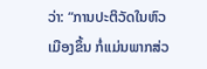ວ່າ: “ການປະຕິວັດໃນຫົວເມືອງຂຶ້ນ ກໍ່ແມ່ນພາກສ່ວ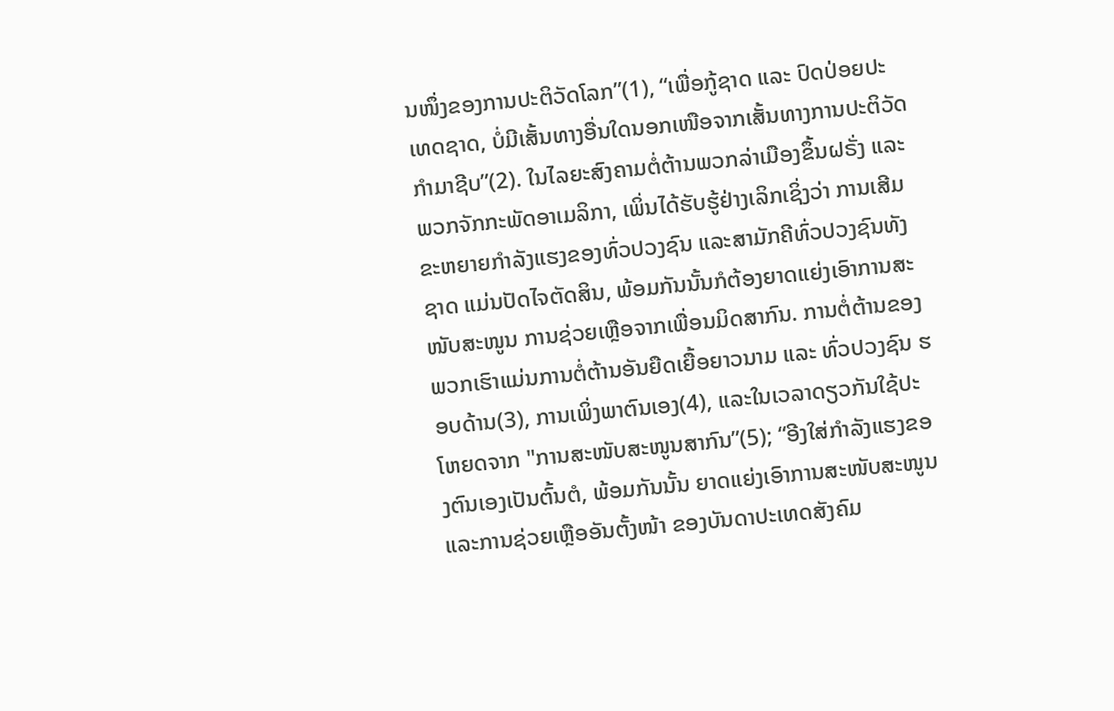ນໜຶ່ງຂອງການປະຕິວັດໂລກ”(1), “ເພື່ອກູ້ຊາດ ແລະ ປົດປ່ອຍປະເທດຊາດ, ບໍ່ມີເສັ້ນທາງອື່ນໃດນອກເໜືອຈາກເສັ້ນທາງການປະຕິວັດກຳມາຊີບ”(2). ໃນໄລຍະສົງຄາມຕໍ່ຕ້ານພວກລ່າເມືອງຂຶ້ນຝຣັ່ງ ແລະພວກຈັກກະພັດອາເມລິກາ, ເພິ່ນໄດ້ຮັບຮູ້ຢ່າງເລິກເຊິ່ງວ່າ ການເສີມຂະຫຍາຍກຳລັງແຮງຂອງທົ່ວປວງຊົນ ແລະສາມັກຄີທົ່ວປວງຊົນທັງຊາດ ແມ່ນປັດໄຈຕັດສິນ, ພ້ອມກັນນັ້ນກໍຕ້ອງຍາດແຍ່ງເອົາການສະໜັບສະໜູນ ການຊ່ວຍເຫຼືອຈາກເພື່ອນມິດສາກົນ. ການຕໍ່ຕ້ານຂອງພວກເຮົາແມ່ນການຕໍ່ຕ້ານອັນຍືດເຍື້ອຍາວນາມ ແລະ ທົ່ວປວງຊົນ ຮອບດ້ານ(3), ການເພິ່ງພາຕົນເອງ(4), ແລະໃນເວລາດຽວກັນໃຊ້ປະໂຫຍດຈາກ "ການສະໜັບສະໜູນສາກົນ”(5); “ອີງໃສ່ກຳລັງແຮງຂອງຕົນເອງເປັນຕົ້ນຕໍ, ພ້ອມກັນນັ້ນ ຍາດແຍ່ງເອົາການສະໜັບສະໜູນ ແລະການຊ່ວຍເຫຼືອອັນຕັ້ງໜ້າ ຂອງບັນດາປະເທດສັງຄົມ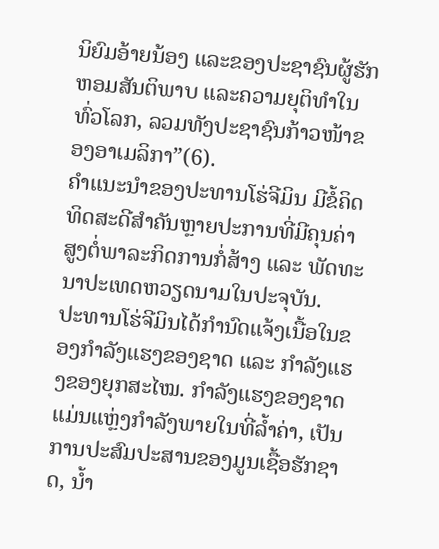ນິຍົມອ້າຍນ້ອງ ແລະຂອງປະຊາຊົນຜູ້ຮັກຫອມສັນຕິພາບ ແລະຄວາມຍຸຕິທໍາໃນທົ່ວໂລກ, ລວມທັງປະຊາຊົນກ້າວໜ້າຂອງອາເມລິກາ”(6).
ຄຳແນະນຳຂອງປະທານໂຮ່ຈີມິນ ມີຂໍ້ຄິດທິດສະດີສຳຄັນຫຼາຍປະການທີ່ມີຄຸນຄ່າສູງຕໍ່ພາລະກິດການກໍ່ສ້າງ ແລະ ພັດທະນາປະເທດຫວຽດນາມໃນປະຈຸບັນ.
ປະທານໂຮ່ຈີມິນໄດ້ກຳນົດແຈ້ງເນື້ອໃນຂອງກຳລັງແຮງຂອງຊາດ ແລະ ກຳລັງແຮງຂອງຍຸກສະໄໝ. ກໍາລັງແຮງຂອງຊາດແມ່ນແຫຼ່ງກຳລັງພາຍໃນທີ່ລ້ຳຄ່າ, ເປັນການປະສົມປະສານຂອງມູນເຊື້ອຮັກຊາດ, ນ້ຳ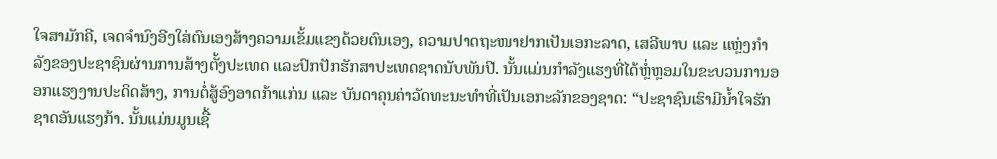ໃຈສາມັກຄີ, ເຈດຈຳນົງອີງໃສ່ຕົນເອງສ້າງຄວາມເຂັ້ມແຂງດ້ວຍຕົນເອງ, ຄວາມປາດຖະໜາຢາກເປັນເອກະລາດ, ເສລີພາບ ແລະ ແຫຼ່ງກຳລັງຂອງປະຊາຊົນຜ່ານການສ້າງຕັ້ງປະເທດ ແລະປົກປັກຮັກສາປະເທດຊາດນັບພັນປີ. ນັ້ນແມ່ນກຳລັງແຮງທີ່ໄດ້ຫຼໍ່ຫຼອມໃນຂະບວນການອອກແຮງງານປະດິດສ້າງ, ການຕໍ່ສູ້ອົງອາດກ້າແກ່ນ ແລະ ບັນດາຄຸນຄ່າວັດທະນະທຳທີ່ເປັນເອກະລັກຂອງຊາດ: “ປະຊາຊົນເຮົາມີນ້ຳໃຈຮັກຊາດອັນແຮງກ້າ. ນັ້ນແມ່ນມູນເຊື້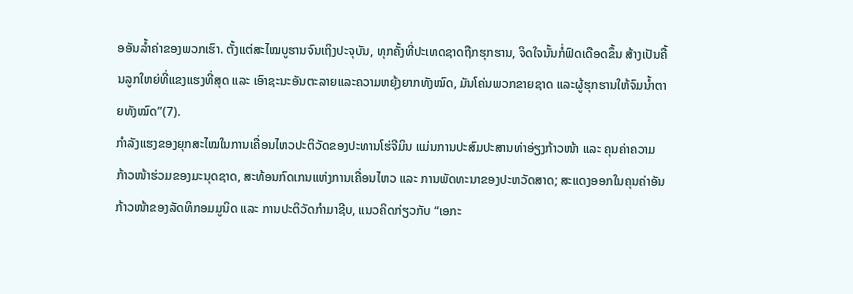ອອັນລ້ຳຄ່າຂອງພວກເຮົາ. ຕັ້ງແຕ່ສະໄໝບູຮານຈົນເຖິງປະຈຸບັນ, ທຸກຄັ້ງທີ່ປະເທດຊາດຖືກຮຸກຮານ, ຈິດໃຈນັ້ນກໍ່ຟົດເດືອດຂຶ້ນ ສ້າງເປັນຄື້ນລູກໃຫຍ່ທີ່ແຂງແຮງທີ່ສຸດ ແລະ ເອົາຊະນະອັນຕະລາຍແລະຄວາມຫຍຸ້ງຍາກທັງໝົດ, ມັນໂຄ່ນພວກຂາຍຊາດ ແລະຜູ້ຮຸກຮານໃຫ້ຈົມນ້ຳຕາຍທັງໝົດ”(7).
ກຳລັງແຮງຂອງຍຸກສະໄໝໃນການເຄື່ອນໄຫວປະຕິວັດຂອງປະທານໂຮ່ຈີມິນ ແມ່ນການປະສົມປະສານທ່າອ່ຽງກ້າວໜ້າ ແລະ ຄຸນຄ່າຄວາມກ້າວໜ້າຮ່ວມຂອງມະນຸດຊາດ, ສະທ້ອນກົດເກນແຫ່ງການເຄື່ອນໄຫວ ແລະ ການພັດທະນາຂອງປະຫວັດສາດ; ສະແດງອອກໃນຄຸນຄ່າອັນກ້າວໜ້າຂອງລັດທິກອມມູນິດ ແລະ ການປະຕິວັດກຳມາຊີບ, ແນວຄິດກ່ຽວກັບ “ເອກະ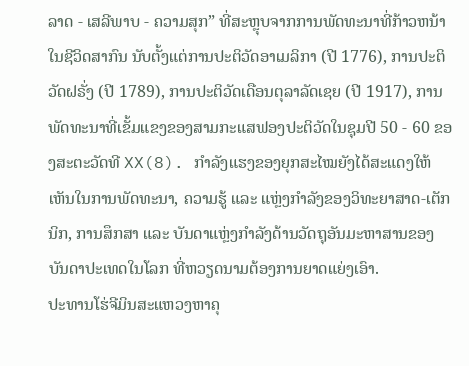ລາດ - ເສລີພາບ - ຄວາມສຸກ” ທີ່ສະຫຼຸບຈາກການພັດທະນາທີ່ກ້າວຫນ້າໃນຊີວິດສາກົນ ນັບຕັ້ງແຕ່ການປະຕິວັດອາເມລິກາ (ປີ 1776), ການປະຕິວັດຝຣັ່ງ (ປີ 1789), ການປະຕິວັດເດືອນຕຸລາລັດເຊຍ (ປີ 1917), ການພັດທະນາທີ່ເຂັ້ມແຂງຂອງສາມກະແສຟອງປະຕິວັດໃນຊຸມປີ 50 - 60 ຂອງສະຕະວັດທີ XX(8). ກຳລັງແຮງຂອງຍຸກສະໄໝຍັງໄດ້ສະແດງໃຫ້ເຫັນໃນການພັດທະນາ, ຄວາມຮູ້ ແລະ ແຫຼ່ງກຳລັງຂອງວິທະຍາສາດ-ເຕັກນິກ, ການສຶກສາ ແລະ ບັນດາແຫຼ່ງກຳລັງດ້ານວັດຖຸອັນມະຫາສານຂອງບັນດາປະເທດໃນໂລກ ທີ່ຫວຽດນາມຕ້ອງການຍາດແຍ່ງເອົາ.
ປະທານໂຮ່ຈີມິນສະແຫວງຫາຄຸ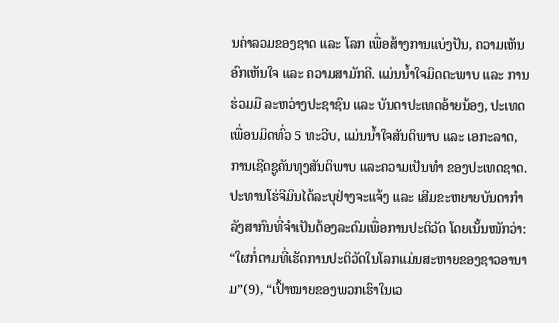ນຄ່າລວມຂອງຊາດ ແລະ ໂລກ ເພື່ອສ້າງການແບ່ງປັນ, ຄວາມເຫັນອົກເຫັນໃຈ ແລະ ຄວາມສາມັກຄີ. ແມ່ນນ້ຳໃຈມິດຕະພາບ ແລະ ການຮ່ວມມື ລະຫວ່າງປະຊາຊົນ ແລະ ບັນດາປະເທດອ້າຍນ້ອງ, ປະເທດເພື່ອນມິດທົ່ວ 5 ທະວີບ, ແມ່ນນ້ຳໃຈສັນຕິພາບ ແລະ ເອກະລາດ, ການເຊີດຊູຄັນທຸງສັນຕິພາບ ແລະຄວາມເປັນທຳ ຂອງປະເທດຊາດ.
ປະທານໂຮ່ຈີມິນໄດ້ລະບຸຢ່າງຈະແຈ້ງ ແລະ ເສີມຂະຫຍາຍບັນດາກຳລັງສາກົນທີ່ຈຳເປັນຕ້ອງລະດົມເພື່ອການປະຕິວັດ ໂດຍເນັ້ນໜັກວ່າ: “ໃຜກໍ່ຕາມທີ່ເຮັດການປະຕິວັດໃນໂລກແມ່ນສະຫາຍຂອງຊາວອານາມ”(9), “ເປົ້າໝາຍຂອງພວກເຮົາໃນເວ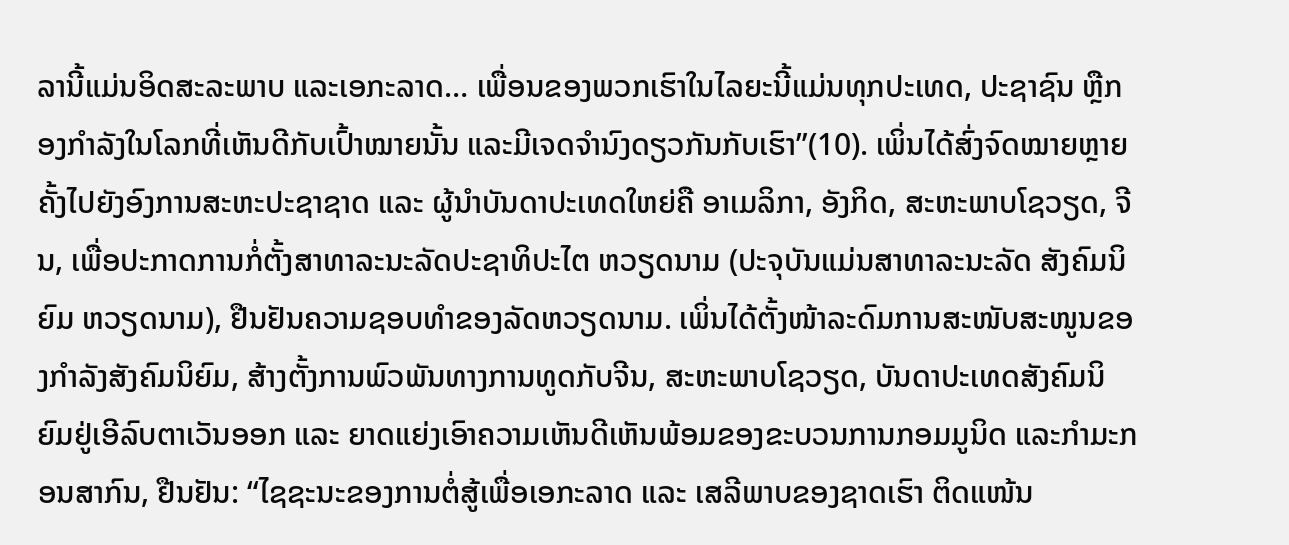ລານີ້ແມ່ນອິດສະລະພາບ ແລະເອກະລາດ… ເພື່ອນຂອງພວກເຮົາໃນໄລຍະນີ້ແມ່ນທຸກປະເທດ, ປະຊາຊົນ ຫຼືກອງກຳລັງໃນໂລກທີ່ເຫັນດີກັບເປົ້າໝາຍນັ້ນ ແລະມີເຈດຈຳນົງດຽວກັນກັບເຮົາ”(10). ເພິ່ນໄດ້ສົ່ງຈົດໝາຍຫຼາຍຄັ້ງໄປຍັງອົງການສະຫະປະຊາຊາດ ແລະ ຜູ້ນຳບັນດາປະເທດໃຫຍ່ຄື ອາເມລິກາ, ອັງກິດ, ສະຫະພາບໂຊວຽດ, ຈີນ, ເພື່ອປະກາດການກໍ່ຕັ້ງສາທາລະນະລັດປະຊາທິປະໄຕ ຫວຽດນາມ (ປະຈຸບັນແມ່ນສາທາລະນະລັດ ສັງຄົມນິຍົມ ຫວຽດນາມ), ຢືນຢັນຄວາມຊອບທຳຂອງລັດຫວຽດນາມ. ເພິ່ນໄດ້ຕັ້ງໜ້າລະດົມການສະໜັບສະໜູນຂອງກຳລັງສັງຄົມນິຍົມ, ສ້າງຕັ້ງການພົວພັນທາງການທູດກັບຈີນ, ສະຫະພາບໂຊວຽດ, ບັນດາປະເທດສັງຄົມນິຍົມຢູ່ເອີລົບຕາເວັນອອກ ແລະ ຍາດແຍ່ງເອົາຄວາມເຫັນດີເຫັນພ້ອມຂອງຂະບວນການກອມມູນິດ ແລະກຳມະກອນສາກົນ, ຢືນຢັນ: “ໄຊຊະນະຂອງການຕໍ່ສູ້ເພື່ອເອກະລາດ ແລະ ເສລີພາບຂອງຊາດເຮົາ ຕິດແໜ້ນ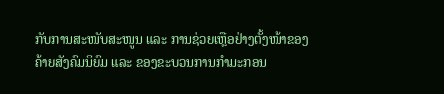ກັບການສະໜັບສະໜູນ ແລະ ການຊ່ວຍເຫຼືອຢ່າງຕັ້ງໜ້າຂອງຄ້າຍສັງຄົມນິຍົມ ແລະ ຂອງຂະບວນການກຳມະກອນ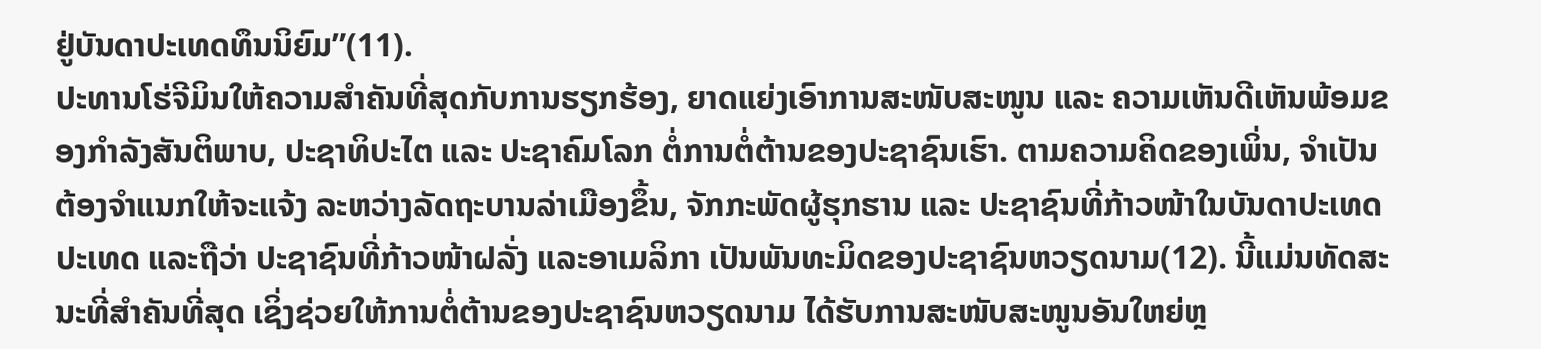ຢູ່ບັນດາປະເທດທຶນນິຍົມ”(11).
ປະທານໂຮ່ຈີມິນໃຫ້ຄວາມສຳຄັນທີ່ສຸດກັບການຮຽກຮ້ອງ, ຍາດແຍ່ງເອົາການສະໜັບສະໜູນ ແລະ ຄວາມເຫັນດີເຫັນພ້ອມຂອງກຳລັງສັນຕິພາບ, ປະຊາທິປະໄຕ ແລະ ປະຊາຄົມໂລກ ຕໍ່ການຕໍ່ຕ້ານຂອງປະຊາຊົນເຮົາ. ຕາມຄວາມຄິດຂອງເພິ່ນ, ຈຳເປັນຕ້ອງຈຳແນກໃຫ້ຈະແຈ້ງ ລະຫວ່າງລັດຖະບານລ່າເມືອງຂຶ້ນ, ຈັກກະພັດຜູ້ຮຸກຮານ ແລະ ປະຊາຊົນທີ່ກ້າວໜ້າໃນບັນດາປະເທດປະເທດ ແລະຖືວ່າ ປະຊາຊົນທີ່ກ້າວໜ້າຝລັ່ງ ແລະອາເມລິກາ ເປັນພັນທະມິດຂອງປະຊາຊົນຫວຽດນາມ(12). ນີ້ແມ່ນທັດສະນະທີ່ສຳຄັນທີ່ສຸດ ເຊິ່ງຊ່ວຍໃຫ້ການຕໍ່ຕ້ານຂອງປະຊາຊົນຫວຽດນາມ ໄດ້ຮັບການສະໜັບສະໜູນອັນໃຫຍ່ຫຼ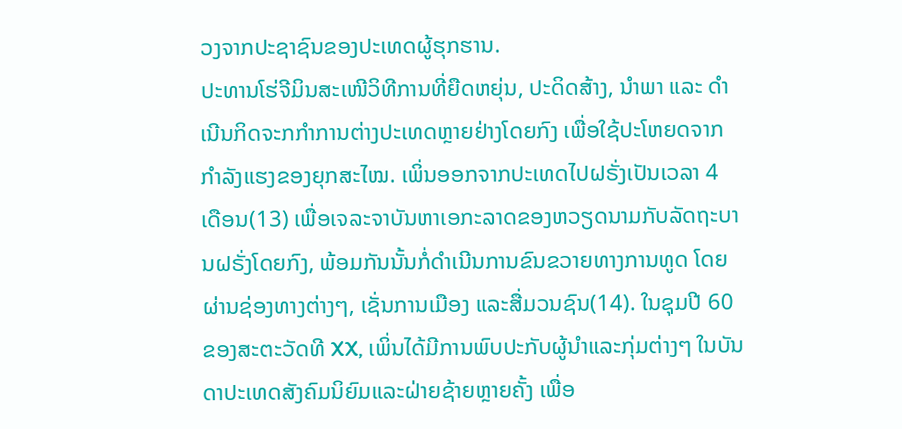ວງຈາກປະຊາຊົນຂອງປະເທດຜູ້ຮຸກຮານ.
ປະທານໂຮ່ຈີມິນສະເໜີວິທີການທີ່ຍືດຫຍຸ່ນ, ປະດິດສ້າງ, ນຳພາ ແລະ ດຳເນີນກິດຈະກກຳການຕ່າງປະເທດຫຼາຍຢ່າງໂດຍກົງ ເພື່ອໃຊ້ປະໂຫຍດຈາກກຳລັງແຮງຂອງຍຸກສະໄໝ. ເພິ່ນອອກຈາກປະເທດໄປຝຣັ່ງເປັນເວລາ 4 ເດືອນ(13) ເພື່ອເຈລະຈາບັນຫາເອກະລາດຂອງຫວຽດນາມກັບລັດຖະບານຝຣັ່ງໂດຍກົງ, ພ້ອມກັນນັ້ນກໍ່ດຳເນີນການຂົນຂວາຍທາງການທູດ ໂດຍຜ່ານຊ່ອງທາງຕ່າງໆ, ເຊັ່ນການເມືອງ ແລະສື່ມວນຊົນ(14). ໃນຊຸມປີ 60 ຂອງສະຕະວັດທີ XX, ເພິ່ນໄດ້ມີການພົບປະກັບຜູ້ນໍາແລະກຸ່ມຕ່າງໆ ໃນບັນດາປະເທດສັງຄົມນິຍົມແລະຝ່າຍຊ້າຍຫຼາຍຄັ້ງ ເພື່ອ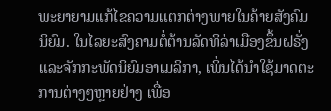ພະຍາຍາມແກ້ໄຂຄວາມແຕກຕ່າງພາຍໃນຄ້າຍສັງຄົມນິຍົມ. ໃນໄລຍະສົງຄາມຕໍ່ຕ້ານລັດທິລ່າເມືອງຂຶ້ນຝຣັ່ງ ແລະຈັກກະພັດນິຍົມອາເມລິກາ, ເພິ່ນໄດ້ນຳໃຊ້ມາດຕະການຕ່າງໆຫຼາຍຢ່າງ ເພື່ອ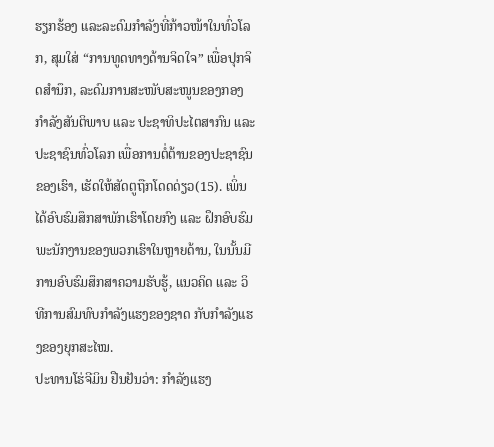ຮຽກຮ້ອງ ແລະລະດົມກຳລັງທີ່ກ້າວໜ້າໃນທົ່ວໂລກ, ສຸມໃສ່ “ການທູດທາງດ້ານຈິດໃຈ” ເພື່ອປຸກຈິດສຳນຶກ, ລະດົມການສະໜັບສະໜູນຂອງກອງກຳລັງສັນຕິພາບ ແລະ ປະຊາທິປະໄຕສາກົນ ແລະປະຊາຊົນທົ່ວໂລກ ເພື່ອການຕໍ່ຕ້ານຂອງປະຊາຊົນຂອງເຮົາ, ເຮັດໃຫ້ສັດຕູຖືກໂດດດ່ຽວ(15). ເພິ່ນໄດ້ອົບຮົມສຶກສາພັກເຮົາໂດຍກົງ ແລະ ຝຶກອົບຮົມພະນັກງານຂອງພວກເຮົາໃນຫຼາຍດ້ານ, ໃນນັ້ນມີ ການອົບຮົມສຶກສາຄວາມຮັບຮູ້, ແນວຄິດ ແລະ ວິທີການສົມທົບກຳລັງແຮງຂອງຊາດ ກັບກຳລັງແຮງຂອງຍຸກສະໄໝ.
ປະທານໂຮ່ຈີມິນ ຢືນຢັນວ່າ: ກຳລັງແຮງ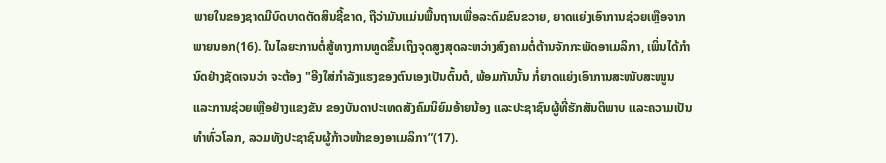ພາຍໃນຂອງຊາດມີບົດບາດຕັດສິນຊີ້ຂາດ, ຖືວ່າມັນແມ່ນພື້ນຖານເພື່ອລະດົມຂົນຂວາຍ, ຍາດແຍ່ງເອົາການຊ່ວຍເຫຼືອຈາກພາຍນອກ(16). ໃນໄລຍະການຕໍ່ສູ້ທາງການທູດຂຶ້ນເຖິງຈຸດສູງສຸດລະຫວ່າງສົງຄາມຕໍ່ຕ້ານຈັກກະພັດອາເມລິກາ, ເພິ່ນໄດ້ກໍານົດຢ່າງຊັດເຈນວ່າ ຈະຕ້ອງ "ອີງໃສ່ກຳລັງແຮງຂອງຕົນເອງເປັນຕົ້ນຕໍ, ພ້ອມກັນນັ້ນ ກໍ່ຍາດແຍ່ງເອົາການສະໜັບສະໜູນ ແລະການຊ່ວຍເຫຼືອຢ່າງແຂງຂັນ ຂອງບັນດາປະເທດສັງຄົມນິຍົມອ້າຍນ້ອງ ແລະປະຊາຊົນຜູ້ທີ່ຮັກສັນຕິພາບ ແລະຄວາມເປັນທໍາທົ່ວໂລກ, ລວມທັງປະຊາຊົນຜູ້ກ້າວໜ້າຂອງອາເມລິກາ”(17).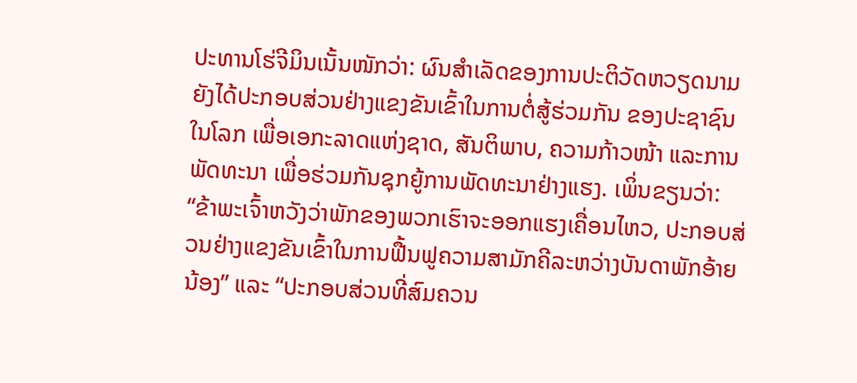ປະທານໂຮ່ຈີມິນເນັ້ນໜັກວ່າ: ຜົນສຳເລັດຂອງການປະຕິວັດຫວຽດນາມ ຍັງໄດ້ປະກອບສ່ວນຢ່າງແຂງຂັນເຂົ້າໃນການຕໍ່ສູ້ຮ່ວມກັນ ຂອງປະຊາຊົນໃນໂລກ ເພື່ອເອກະລາດແຫ່ງຊາດ, ສັນຕິພາບ, ຄວາມກ້າວໜ້າ ແລະການພັດທະນາ ເພື່ອຮ່ວມກັນຊຸກຍູ້ການພັດທະນາຢ່າງແຮງ. ເພິ່ນຂຽນວ່າ: “ຂ້າພະເຈົ້າຫວັງວ່າພັກຂອງພວກເຮົາຈະອອກແຮງເຄື່ອນໄຫວ, ປະກອບສ່ວນຢ່າງແຂງຂັນເຂົ້າໃນການຟື້ນຟູຄວາມສາມັກຄີລະຫວ່າງບັນດາພັກອ້າຍນ້ອງ” ແລະ “ປະກອບສ່ວນທີ່ສົມຄວນ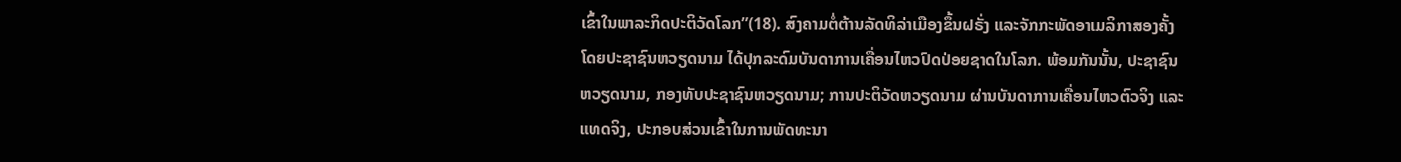ເຂົ້າໃນພາລະກິດປະຕິວັດໂລກ”(18). ສົງຄາມຕໍ່ຕ້ານລັດທິລ່າເມືອງຂຶ້ນຝຣັ່ງ ແລະຈັກກະພັດອາເມລິກາສອງຄັ້ງ ໂດຍປະຊາຊົນຫວຽດນາມ ໄດ້ປຸກລະດົມບັນດາການເຄື່ອນໄຫວປົດປ່ອຍຊາດໃນໂລກ. ພ້ອມກັນນັ້ນ, ປະຊາຊົນຫວຽດນາມ, ກອງທັບປະຊາຊົນຫວຽດນາມ; ການປະຕິວັດຫວຽດນາມ ຜ່ານບັນດາການເຄື່ອນໄຫວຕົວຈິງ ແລະແທດຈິງ, ປະກອບສ່ວນເຂົ້າໃນການພັດທະນາ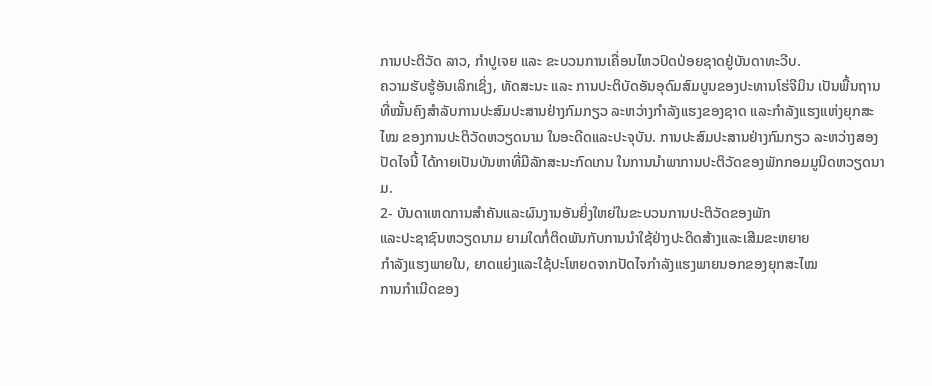ການປະຕິວັດ ລາວ, ກຳປູເຈຍ ແລະ ຂະບວນການເຄື່ອນໄຫວປົດປ່ອຍຊາດຢູ່ບັນດາທະວີບ.
ຄວາມຮັບຮູ້ອັນເລິກເຊິ່ງ, ທັດສະນະ ແລະ ການປະຕິບັດອັນອຸດົມສົມບູນຂອງປະທານໂຮ່ຈີມິນ ເປັນພື້ນຖານທີ່ໝັ້ນຄົງສຳລັບການປະສົມປະສານຢ່າງກົມກຽວ ລະຫວ່າງກຳລັງແຮງຂອງຊາດ ແລະກຳລັງແຮງແຫ່ງຍຸກສະໄໝ ຂອງການປະຕິວັດຫວຽດນາມ ໃນອະດີດແລະປະຈຸບັນ. ການປະສົມປະສານຢ່າງກົມກຽວ ລະຫວ່າງສອງປັດໄຈນີ້ ໄດ້ກາຍເປັນບັນຫາທີ່ມີລັກສະນະກົດເກນ ໃນການນຳພາການປະຕິວັດຂອງພັກກອມມູນິດຫວຽດນາມ.
2- ບັນດາເຫດການສຳຄັນແລະຜົນງານອັນຍິ່ງໃຫຍ່ໃນຂະບວນການປະຕິວັດຂອງພັກ
ແລະປະຊາຊົນຫວຽດນາມ ຍາມໃດກໍ່ຕິດພັນກັບການນຳໃຊ້ຢ່າງປະດິດສ້າງແລະເສີມຂະຫຍາຍ
ກຳລັງແຮງພາຍໃນ, ຍາດແຍ່ງແລະໃຊ້ປະໂຫຍດຈາກປັດໄຈກຳລັງແຮງພາຍນອກຂອງຍຸກສະໄໝ
ການກຳເນີດຂອງ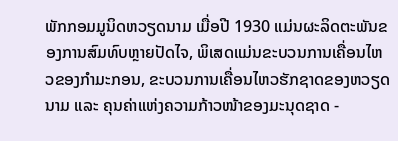ພັກກອມມູນິດຫວຽດນາມ ເມື່ອປີ 1930 ແມ່ນຜະລິດຕະພັນຂອງການສົມທົບຫຼາຍປັດໄຈ, ພິເສດແມ່ນຂະບວນການເຄື່ອນໄຫວຂອງກຳມະກອນ, ຂະບວນການເຄື່ອນໄຫວຮັກຊາດຂອງຫວຽດນາມ ແລະ ຄຸນຄ່າແຫ່ງຄວາມກ້າວໜ້າຂອງມະນຸດຊາດ -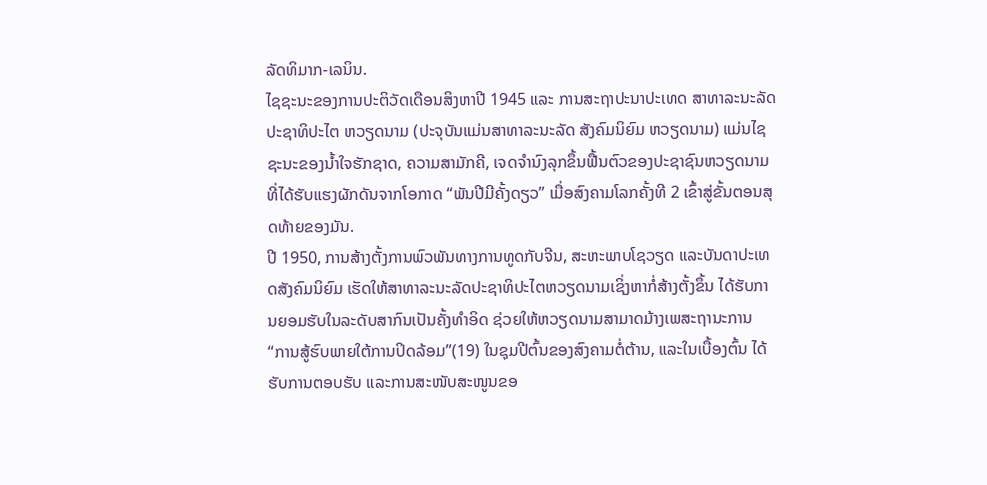ລັດທິມາກ-ເລນິນ.
ໄຊຊະນະຂອງການປະຕິວັດເດືອນສິງຫາປີ 1945 ແລະ ການສະຖາປະນາປະເທດ ສາທາລະນະລັດ ປະຊາທິປະໄຕ ຫວຽດນາມ (ປະຈຸບັນແມ່ນສາທາລະນະລັດ ສັງຄົມນິຍົມ ຫວຽດນາມ) ແມ່ນໄຊຊະນະຂອງນ້ຳໃຈຮັກຊາດ, ຄວາມສາມັກຄີ, ເຈດຈຳນົງລຸກຂຶ້ນຟື້ນຕົວຂອງປະຊາຊົນຫວຽດນາມ ທີ່ໄດ້ຮັບແຮງຜັກດັນຈາກໂອກາດ “ພັນປີມີຄັ້ງດຽວ” ເມື່ອສົງຄາມໂລກຄັ້ງທີ 2 ເຂົ້າສູ່ຂັ້ນຕອນສຸດທ້າຍຂອງມັນ.
ປີ 1950, ການສ້າງຕັ້ງການພົວພັນທາງການທູດກັບຈີນ, ສະຫະພາບໂຊວຽດ ແລະບັນດາປະເທດສັງຄົມນິຍົມ ເຮັດໃຫ້ສາທາລະນະລັດປະຊາທິປະໄຕຫວຽດນາມເຊິ່ງຫາກໍ່ສ້າງຕັ້ງຂຶ້ນ ໄດ້ຮັບການຍອມຮັບໃນລະດັບສາກົນເປັນຄັ້ງທຳອິດ ຊ່ວຍໃຫ້ຫວຽດນາມສາມາດມ້າງເພສະຖານະການ “ການສູ້ຮົບພາຍໃຕ້ການປິດລ້ອມ”(19) ໃນຊຸມປີຕົ້ນຂອງສົງຄາມຕໍ່ຕ້ານ, ແລະໃນເບື້ອງຕົ້ນ ໄດ້ຮັບການຕອບຮັບ ແລະການສະໜັບສະໜູນຂອ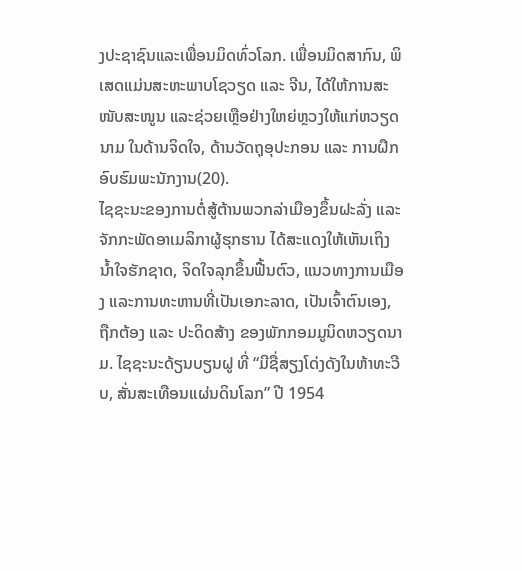ງປະຊາຊົນແລະເພື່ອນມິດທົ່ວໂລກ. ເພື່ອນມິດສາກົນ, ພິເສດແມ່ນສະຫະພາບໂຊວຽດ ແລະ ຈີນ, ໄດ້ໃຫ້ການສະໜັບສະໜູນ ແລະຊ່ວຍເຫຼືອຢ່າງໃຫຍ່ຫຼວງໃຫ້ແກ່ຫວຽດນາມ ໃນດ້ານຈິດໃຈ, ດ້ານວັດຖຸອຸປະກອນ ແລະ ການຝຶກອົບຮົມພະນັກງານ(20).
ໄຊຊະນະຂອງການຕໍ່ສູ້ຕ້ານພວກລ່າເມືອງຂຶ້ນຝະລັ່ງ ແລະ ຈັກກະພັດອາເມລິກາຜູ້ຮຸກຮານ ໄດ້ສະແດງໃຫ້ເຫັນເຖິງນ້ຳໃຈຮັກຊາດ, ຈິດໃຈລຸກຂຶ້ນຟື້ນຕົວ, ແນວທາງການເມືອງ ແລະການທະຫານທີ່ເປັນເອກະລາດ, ເປັນເຈົ້າຕົນເອງ, ຖືກຕ້ອງ ແລະ ປະດິດສ້າງ ຂອງພັກກອມມູນິດຫວຽດນາມ. ໄຊຊະນະດ້ຽນບຽນຝູ ທີ່ “ມີຊື່ສຽງໂດ່ງດັງໃນຫ້າທະວີບ, ສັ່ນສະເທືອນແຜ່ນດິນໂລກ” ປີ 1954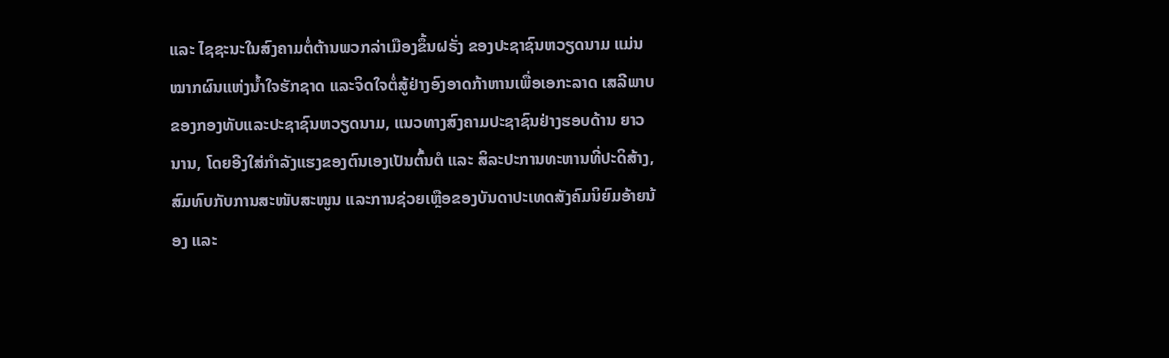ແລະ ໄຊຊະນະໃນສົງຄາມຕໍ່ຕ້ານພວກລ່າເມືອງຂຶ້ນຝຣັ່ງ ຂອງປະຊາຊົນຫວຽດນາມ ແມ່ນໝາກຜົນແຫ່ງນ້ຳໃຈຮັກຊາດ ແລະຈິດໃຈຕໍ່ສູ້ຢ່າງອົງອາດກ້າຫານເພື່ອເອກະລາດ ເສລີພາບຂອງກອງທັບແລະປະຊາຊົນຫວຽດນາມ, ແນວທາງສົງຄາມປະຊາຊົນຢ່າງຮອບດ້ານ ຍາວນານ, ໂດຍອີງໃສ່ກຳລັງແຮງຂອງຕົນເອງເປັນຕົ້ນຕໍ ແລະ ສິລະປະການທະຫານທີ່ປະດິສ້າງ, ສົມທົບກັບການສະໜັບສະໜູນ ແລະການຊ່ວຍເຫຼືອຂອງບັນດາປະເທດສັງຄົມນິຍົມອ້າຍນ້ອງ ແລະ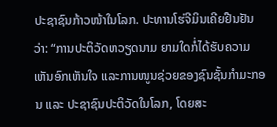ປະຊາຊົນກ້າວໜ້າໃນໂລກ. ປະທານໂຮ່ຈີມິນເຄີຍຢືນຢັນວ່າ: “ການປະຕິວັດຫວຽດນາມ ຍາມໃດກໍ່ໄດ້ຮັບຄວາມເຫັນອົກເຫັນໃຈ ແລະການໜູນຊ່ວຍຂອງຊົນຊັ້ນກຳມະກອນ ແລະ ປະຊາຊົນປະຕິວັດໃນໂລກ, ໂດຍສະ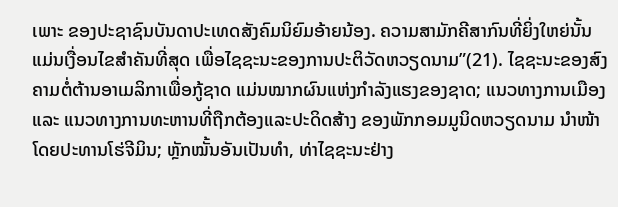ເພາະ ຂອງປະຊາຊົນບັນດາປະເທດສັງຄົມນິຍົມອ້າຍນ້ອງ. ຄວາມສາມັກຄີສາກົນທີ່ຍິ່ງໃຫຍ່ນັ້ນ ແມ່ນເງື່ອນໄຂສຳຄັນທີ່ສຸດ ເພື່ອໄຊຊະນະຂອງການປະຕິວັດຫວຽດນາມ”(21). ໄຊຊະນະຂອງສົງຄາມຕໍ່ຕ້ານອາເມລິກາເພື່ອກູ້ຊາດ ແມ່ນໝາກຜົນແຫ່ງກຳລັງແຮງຂອງຊາດ; ແນວທາງການເມືອງ ແລະ ແນວທາງການທະຫານທີ່ຖືກຕ້ອງແລະປະດິດສ້າງ ຂອງພັກກອມມູນິດຫວຽດນາມ ນຳໜ້າໂດຍປະທານໂຮ່ຈີມິນ; ຫຼັກໝັ້ນອັນເປັນທຳ, ທ່າໄຊຊະນະຢ່າງ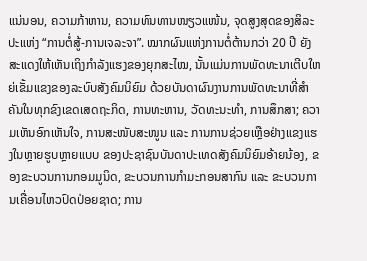ແນ່ນອນ, ຄວາມກ້າຫານ, ຄວາມທົນທານໜຽວແໜ້ນ, ຈຸດສູງສຸດຂອງສິລະປະແຫ່ງ “ການຕໍ່ສູ້-ການເຈລະຈາ”. ໝາກຜົນແຫ່ງການຕໍ່ຕ້ານກວ່າ 20 ປີ ຍັງສະແດງໃຫ້ເຫັນເຖິງກຳລັງແຮງຂອງຍຸກສະໄໝ, ນັ້ນແມ່ນການພັດທະນາເຕີບໃຫຍ່ເຂັ້ມແຂງຂອງລະບົບສັງຄົມນິຍົມ ດ້ວຍບັນດາຜົນງານການພັດທະນາທີ່ສຳຄັນໃນທຸກຂົງເຂດເສດຖະກິດ, ການທະຫານ, ວັດທະນະທຳ, ການສຶກສາ; ຄວາມເຫັນອົກເຫັນໃຈ, ການສະໜັບສະໜູນ ແລະ ການການຊ່ວຍເຫຼືອຢ່າງແຂງແຮງໃນຫຼາຍຮູບຫຼາຍແບບ ຂອງປະຊາຊົນບັນດາປະເທດສັງຄົມນິຍົມອ້າຍນ້ອງ, ຂອງຂະບວນການກອມມູນິດ, ຂະບວນການກຳມະກອນສາກົນ ແລະ ຂະບວນການເຄື່ອນໄຫວປົດປ່ອຍຊາດ; ການ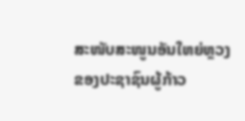ສະໜັບສະໜູນອັນໃຫຍ່ຫຼວງຂອງປະຊາຊົນຜູ້ກ້າວ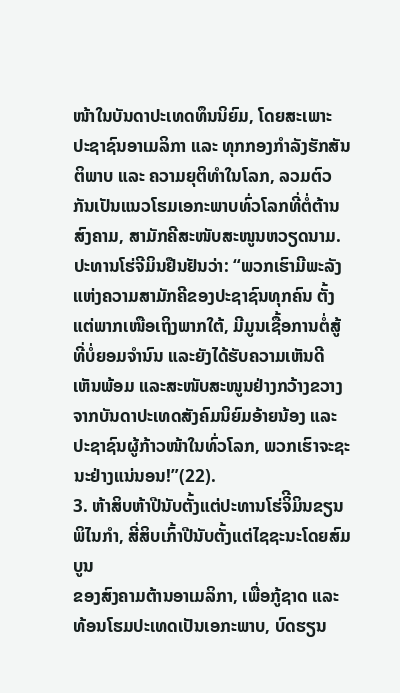ໜ້າໃນບັນດາປະເທດທຶນນິຍົມ, ໂດຍສະເພາະ ປະຊາຊົນອາເມລິກາ ແລະ ທຸກກອງກຳລັງຮັກສັນຕິພາບ ແລະ ຄວາມຍຸຕິທຳໃນໂລກ, ລວມຕົວກັນເປັນແນວໂຮມເອກະພາບທົ່ວໂລກທີ່ຕໍ່ຕ້ານສົງຄາມ, ສາມັກຄີສະໜັບສະໜູນຫວຽດນາມ. ປະທານໂຮ່ຈີມິນຢືນຢັນວ່າ: “ພວກເຮົາມີພະລັງແຫ່ງຄວາມສາມັກຄີຂອງປະຊາຊົນທຸກຄົນ ຕັ້ງແຕ່ພາກເໜືອເຖິງພາກໃຕ້, ມີມູນເຊື້ອການຕໍ່ສູ້ທີ່ບໍ່ຍອມຈໍານົນ ແລະຍັງໄດ້ຮັບຄວາມເຫັນດີເຫັນພ້ອມ ແລະສະໜັບສະໜູນຢ່າງກວ້າງຂວາງ ຈາກບັນດາປະເທດສັງຄົມນິຍົມອ້າຍນ້ອງ ແລະປະຊາຊົນຜູ້ກ້າວໜ້າໃນທົ່ວໂລກ, ພວກເຮົາຈະຊະນະຢ່າງແນ່ນອນ!”(22).
3. ຫ້າສິບຫ້າປີນັບຕັ້ງແຕ່ປະທານໂຮ່ຈິີມິນຂຽນພິໄນກຳ, ສີ່ສິບເກົ້າປີນັບຕັ້ງແຕ່ໄຊຊະນະໂດຍສົມບູນ
ຂອງສົງຄາມຕ້ານອາເມລິກາ, ເພື່ອກູ້ຊາດ ແລະ ທ້ອນໂຮມປະເທດເປັນເອກະພາບ, ບົດຮຽນ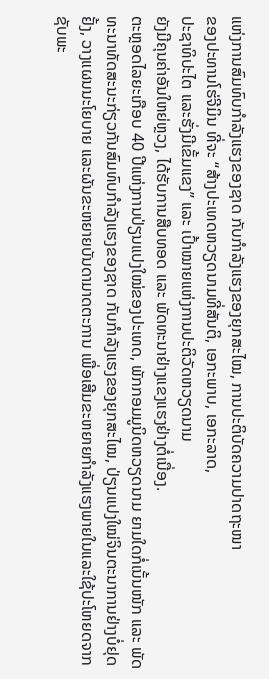ແຫ່ງການສົມທົບກຳລັງແຮງຂອງຊາດ ກັບກຳລັງແຮງຂອງຍຸກສະໄໝ, ການປະຕິບັດຄວາມປາດຖະໜາ
ຂອງປະທານໂຮ່ຈີມິນ ທີ່ຈະ “ສ້າງປະເທດຫວຽດນາມທີ່ສັນຕິ, ເອກະພາບ, ເອກະລາດ,
ປະຊາທິປະໄຕ ແລະຮັ່ງມີເຂັ້ມແຂງ” ແລະ ເປົ້າໝາຍແຫ່ງການປະຕິວັດຫວຽດນາມ
ຍັງມີຄຸນຄ່າອັນໃຫຍ່ຫຼວງ, ໄດ້ຮັບການສືບທອດ ແລະ ພັດທະນາຢ່າງແຂງແຮງຢ່າງຕໍ່ເນື່ອງ.
ຕະຫຼອດໄລຍະເກືອບ 40 ປີແຫ່ງການປ່ຽນແປງໃໝ່ຂອງປະເທດ, ພັກກອມມູນິດຫວຽດນາມ ຍາມໃດກໍ່ເນັ້ນໜັກ ແລະ ພັດທະນາທັດສະນະກ່ຽວກັນສົມທົບກຳລັງແຮງຂອງຊາດ ກັບກຳລັງແຮງຂອງຍຸກສະໄໝ, ປ່ຽນແປງໃໝ່ຈິນຕະນາການຢ່າງບໍ່ຢຸດຢັ້ງ, ວາງແຜນນະໂຍບາຍ ແລະຜັນຂະຫຍາຍບັນດາມາດຕະການ ເພື່ອເສີມຂະຫຍາຍກຳລັງແຮງພາຍໃນແລະໃຊ້ປະໂຫຍດຈາກຊັບພະ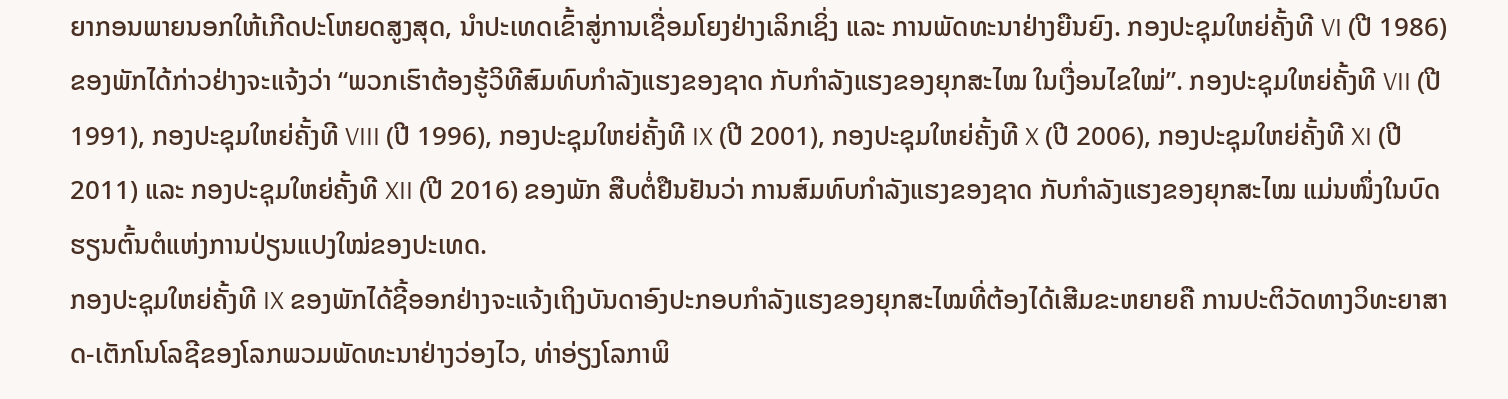ຍາກອນພາຍນອກໃຫ້ເກີດປະໂຫຍດສູງສຸດ, ນຳປະເທດເຂົ້າສູ່ການເຊື່ອມໂຍງຢ່າງເລິກເຊິ່ງ ແລະ ການພັດທະນາຢ່າງຍືນຍົງ. ກອງປະຊຸມໃຫຍ່ຄັ້ງທີ VI (ປີ 1986) ຂອງພັກໄດ້ກ່າວຢ່າງຈະແຈ້ງວ່າ “ພວກເຮົາຕ້ອງຮູ້ວິທີສົມທົບກຳລັງແຮງຂອງຊາດ ກັບກຳລັງແຮງຂອງຍຸກສະໄໝ ໃນເງື່ອນໄຂໃໝ່”. ກອງປະຊຸມໃຫຍ່ຄັ້ງທີ VII (ປີ 1991), ກອງປະຊຸມໃຫຍ່ຄັ້ງທີ VIII (ປີ 1996), ກອງປະຊຸມໃຫຍ່ຄັ້ງທີ IX (ປີ 2001), ກອງປະຊຸມໃຫຍ່ຄັ້ງທີ X (ປີ 2006), ກອງປະຊຸມໃຫຍ່ຄັ້ງທີ XI (ປີ 2011) ແລະ ກອງປະຊຸມໃຫຍ່ຄັ້ງທີ XII (ປີ 2016) ຂອງພັກ ສືບຕໍ່ຢືນຢັນວ່າ ການສົມທົບກຳລັງແຮງຂອງຊາດ ກັບກຳລັງແຮງຂອງຍຸກສະໄໝ ແມ່ນໜຶ່ງໃນບົດຮຽນຕົ້ນຕໍແຫ່ງການປ່ຽນແປງໃໝ່ຂອງປະເທດ.
ກອງປະຊຸມໃຫຍ່ຄັ້ງທີ IX ຂອງພັກໄດ້ຊີ້ອອກຢ່າງຈະແຈ້ງເຖິງບັນດາອົງປະກອບກຳລັງແຮງຂອງຍຸກສະໄໝທີ່ຕ້ອງໄດ້ເສີມຂະຫຍາຍຄື ການປະຕິວັດທາງວິທະຍາສາດ-ເຕັກໂນໂລຊີຂອງໂລກພວມພັດທະນາຢ່າງວ່ອງໄວ, ທ່າອ່ຽງໂລກາພິ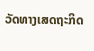ວັດທາງເສດຖະກິດ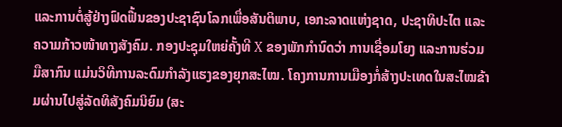ແລະການຕໍ່ສູ້ຢ່າງຟົດຟື້ນຂອງປະຊາຊົນໂລກເພື່ອສັນຕິພາບ, ເອກະລາດແຫ່ງຊາດ, ປະຊາທິປະໄຕ ແລະຄວາມກ້າວໜ້າທາງສັງຄົມ. ກອງປະຊຸມໃຫຍ່ຄັ້ງທີ X ຂອງພັກກຳນົດວ່າ ການເຊື່ອມໂຍງ ແລະການຮ່ວມມືສາກົນ ແມ່ນວິທີການລະດົມກຳລັງແຮງຂອງຍຸກສະໄໝ. ໂຄງການການເມືອງກໍ່ສ້າງປະເທດໃນສະໄໝຂ້າມຜ່ານໄປສູ່ລັດທິສັງຄົມນິຍົມ (ສະ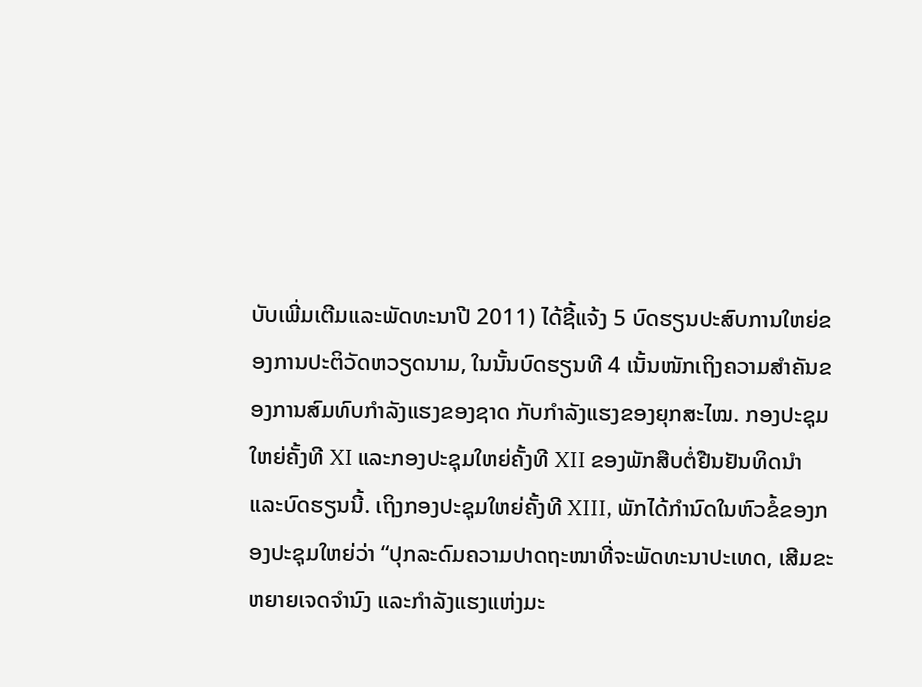ບັບເພີ່ມເຕີມແລະພັດທະນາປີ 2011) ໄດ້ຊີ້ແຈ້ງ 5 ບົດຮຽນປະສົບການໃຫຍ່ຂອງການປະຕິວັດຫວຽດນາມ, ໃນນັ້ນບົດຮຽນທີ 4 ເນັ້ນໜັກເຖິງຄວາມສຳຄັນຂອງການສົມທົບກຳລັງແຮງຂອງຊາດ ກັບກຳລັງແຮງຂອງຍຸກສະໄໝ. ກອງປະຊຸມໃຫຍ່ຄັ້ງທີ XI ແລະກອງປະຊຸມໃຫຍ່ຄັ້ງທີ XII ຂອງພັກສືບຕໍ່ຢືນຢັນທິດນຳ ແລະບົດຮຽນນີ້. ເຖິງກອງປະຊຸມໃຫຍ່ຄັ້ງທີ XIII, ພັກໄດ້ກຳນົດໃນຫົວຂໍ້ຂອງກອງປະຊຸມໃຫຍ່ວ່າ “ປຸກລະດົມຄວາມປາດຖະໜາທີ່ຈະພັດທະນາປະເທດ, ເສີມຂະຫຍາຍເຈດຈຳນົງ ແລະກຳລັງແຮງແຫ່ງມະ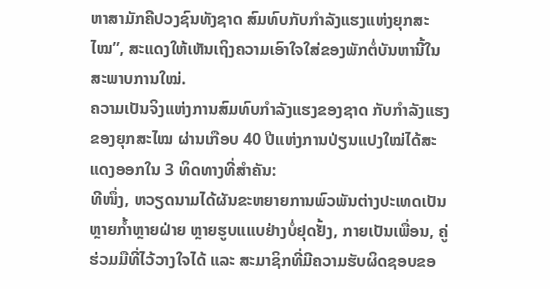ຫາສາມັກຄີປວງຊົນທັງຊາດ ສົມທົບກັບກຳລັງແຮງແຫ່ງຍຸກສະໄໝ”, ສະແດງໃຫ້ເຫັນເຖິງຄວາມເອົາໃຈໃສ່ຂອງພັກຕໍ່ບັນຫານີ້ໃນສະພາບການໃໝ່.
ຄວາມເປັນຈິງແຫ່ງການສົມທົບກຳລັງແຮງຂອງຊາດ ກັບກຳລັງແຮງຂອງຍຸກສະໄໝ ຜ່ານເກືອບ 40 ປີແຫ່ງການປ່ຽນແປງໃໝ່ໄດ້ສະແດງອອກໃນ 3 ທິດທາງທີ່ສຳຄັນ:
ທີໜຶ່ງ, ຫວຽດນາມໄດ້ຜັນຂະຫຍາຍການພົວພັນຕ່າງປະເທດເປັນຫຼາຍກ້ຳຫຼາຍຝ່າຍ ຫຼາຍຮູບແແບຢ່າງບໍ່ຢຸດຢັ້ງ, ກາຍເປັນເພື່ອນ, ຄູ່ຮ່ວມມືທີ່ໄວ້ວາງໃຈໄດ້ ແລະ ສະມາຊິກທີ່ມີຄວາມຮັບຜິດຊອບຂອ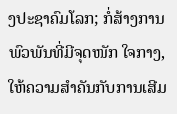ງປະຊາຄົມໂລກ; ກໍ່ສ້າງການພົວພັນທີ່ມີຈຸດໜັກ ໃຈກາງ, ໃຫ້ຄວາມສຳຄັນກັບການເສີມ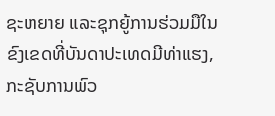ຊະຫຍາຍ ແລະຊຸກຍູ້ການຮ່ວມມືໃນຂົງເຂດທີ່ບັນດາປະເທດມີທ່າແຮງ, ກະຊັບການພົວ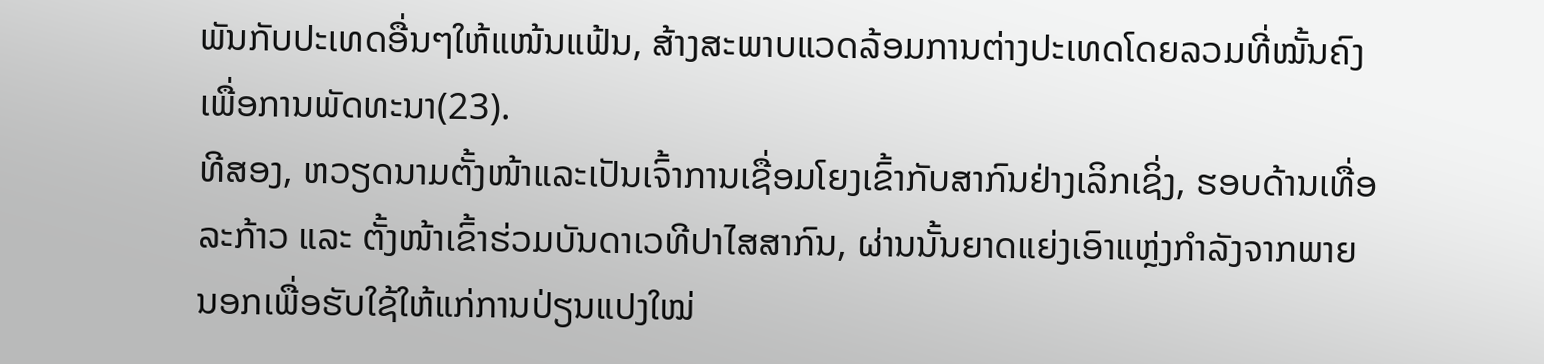ພັນກັບປະເທດອື່ນໆໃຫ້ແໜ້ນແຟ້ນ, ສ້າງສະພາບແວດລ້ອມການຕ່າງປະເທດໂດຍລວມທີ່ໝັ້ນຄົງເພື່ອການພັດທະນາ(23).
ທີສອງ, ຫວຽດນາມຕັ້ງໜ້າແລະເປັນເຈົ້າການເຊື່ອມໂຍງເຂົ້າກັບສາກົນຢ່າງເລິກເຊິ່ງ, ຮອບດ້ານເທື່ອລະກ້າວ ແລະ ຕັ້ງໜ້າເຂົ້າຮ່ວມບັນດາເວທີປາໄສສາກົນ, ຜ່ານນັ້ນຍາດແຍ່ງເອົາແຫຼ່ງກຳລັງຈາກພາຍນອກເພື່ອຮັບໃຊ້ໃຫ້ແກ່ການປ່ຽນແປງໃໝ່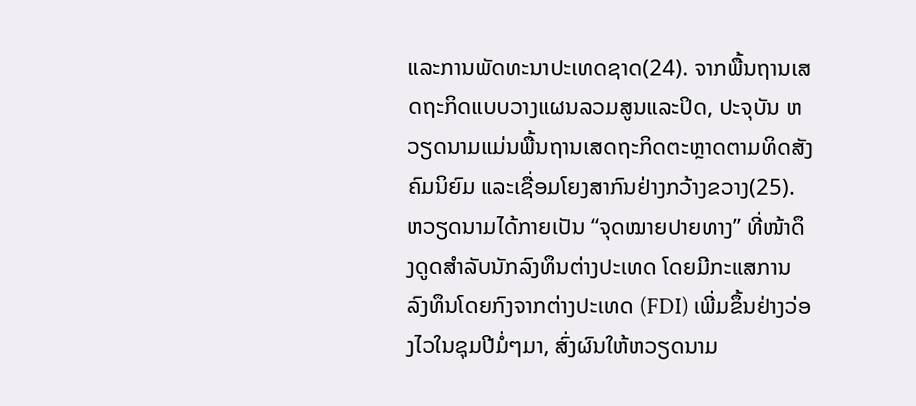ແລະການພັດທະນາປະເທດຊາດ(24). ຈາກພື້ນຖານເສດຖະກິດແບບວາງແຜນລວມສູນແລະປິດ, ປະຈຸບັນ ຫວຽດນາມແມ່ນພື້ນຖານເສດຖະກິດຕະຫຼາດຕາມທິດສັງຄົມນິຍົມ ແລະເຊື່ອມໂຍງສາກົນຢ່າງກວ້າງຂວາງ(25). ຫວຽດນາມໄດ້ກາຍເປັນ “ຈຸດໝາຍປາຍທາງ” ທີ່ໜ້າດຶງດູດສຳລັບນັກລົງທຶນຕ່າງປະເທດ ໂດຍມີກະແສການລົງທຶນໂດຍກົງຈາກຕ່າງປະເທດ (FDI) ເພີ່ມຂຶ້ນຢ່າງວ່ອງໄວໃນຊຸມປີມໍ່ໆມາ, ສົ່ງຜົນໃຫ້ຫວຽດນາມ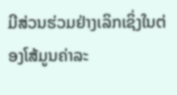ມີສ່ວນຮ່ວມຢ່າງເລິກເຊິ່ງໃນຕ່ອງໂສ້ມູນຄ່າລະ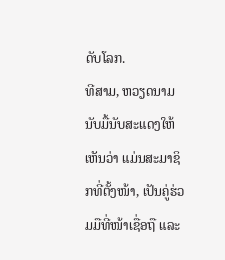ດັບໂລກ.
ທີສາມ, ຫວຽດນາມນັບມື້ນັບສະແດງໃຫ້ເຫັນວ່າ ແມ່ນສະມາຊິກທີ່ຕັ້ງໜ້າ, ເປັນຄູ່ຮ່ວມມືທີ່ໜ້າເຊື່ອຖື ແລະ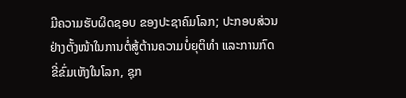ມີຄວາມຮັບຜິດຊອບ ຂອງປະຊາຄົມໂລກ; ປະກອບສ່ວນຢ່າງຕັ້ງໜ້າໃນການຕໍ່ສູ້ຕ້ານຄວາມບໍ່ຍຸຕິທຳ ແລະການກົດຂີ່ຂົ່ມເຫັງໃນໂລກ, ຊຸກ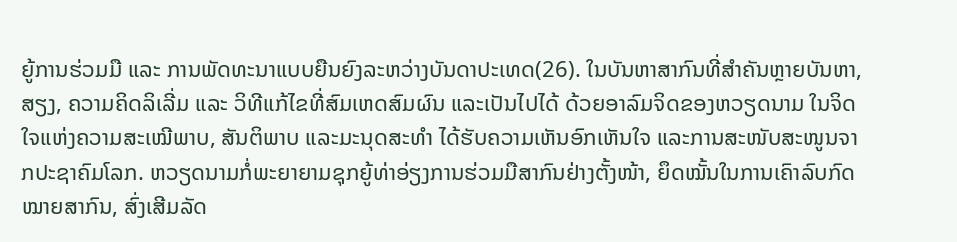ຍູ້ການຮ່ວມມື ແລະ ການພັດທະນາແບບຍືນຍົງລະຫວ່າງບັນດາປະເທດ(26). ໃນບັນຫາສາກົນທີ່ສຳຄັນຫຼາຍບັນຫາ, ສຽງ, ຄວາມຄິດລິເລີ່ມ ແລະ ວິທີແກ້ໄຂທີ່ສົມເຫດສົມຜົນ ແລະເປັນໄປໄດ້ ດ້ວຍອາລົມຈິດຂອງຫວຽດນາມ ໃນຈິດໃຈແຫ່ງຄວາມສະເໝີພາບ, ສັນຕິພາບ ແລະມະນຸດສະທຳ ໄດ້ຮັບຄວາມເຫັນອົກເຫັນໃຈ ແລະການສະໜັບສະໜູນຈາກປະຊາຄົມໂລກ. ຫວຽດນາມກໍ່ພະຍາຍາມຊຸກຍູ້ທ່າອ່ຽງການຮ່ວມມືສາກົນຢ່າງຕັ້ງໜ້າ, ຍຶດໝັ້ນໃນການເຄົາລົບກົດໝາຍສາກົນ, ສົ່ງເສີມລັດ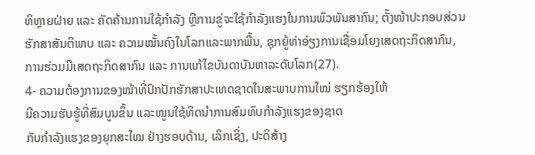ທິຫຼາຍຝ່າຍ ແລະ ຄັດຄ້ານການໃຊ້ກຳລັງ ຫຼືການຂູ່ຈະໃຊ້ກຳລັງແຮງໃນການພົວພັນສາກົນ; ຕັ້ງໜ້າປະກອບສ່ວນຮັກສາສັນຕິພາບ ແລະ ຄວາມໝັ້ນຄົງໃນໂລກແລະພາກພື້ນ, ຊຸກຍູ້ທ່າອ່ຽງການເຊື່ອມໂຍງເສດຖະກິດສາກົນ, ການຮ່ວມມືເສດຖະກິດສາກົນ ແລະ ການແກ້ໄຂບັນດາບັນຫາລະດັບໂລກ(27).
4- ຄວາມຕ້ອງການຂອງໜ້າທີ່ປົກປັກຮັກສາປະເທດຊາດໃນສະພາບການໃໝ່ ຮຽກຮ້ອງໃຫ້
ມີຄວາມຮັບຮູ້ທີ່ສົມບູນຂຶ້ນ ແລະໝູນໃຊ້ທິດນຳການສົມທົບກຳລັງແຮງຂອງຊາດ
ກັບກຳລັງແຮງຂອງຍຸກສະໄໝ ຢ່າງຮອບດ້ານ, ເລິກເຊິ່ງ, ປະດິສ້າງ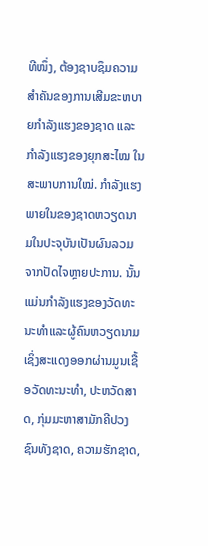ທີໜຶ່ງ, ຕ້ອງຊາບຊຶມຄວາມສຳຄັນຂອງການເສີມຂະຫບາຍກຳລັງແຮງຂອງຊາດ ແລະ ກຳລັງແຮງຂອງຍຸກສະໄໝ ໃນສະພາບການໃໝ່. ກຳລັງແຮງພາຍໃນຂອງຊາດຫວຽດນາມໃນປະຈຸບັນເປັນຜົນລວມຈາກປັດໄຈຫຼາຍປະການ. ນັ້ນແມ່ນກຳລັງແຮງຂອງວັດທະນະທຳແລະຜູ້ຄົນຫວຽດນາມ ເຊິ່ງສະແດງອອກຜ່ານມູນເຊື້ອວັດທະນະທຳ, ປະຫວັດສາດ, ກຸ່ມມະຫາສາມັກຄີປວງຊົນທັງຊາດ, ຄວາມຮັກຊາດ,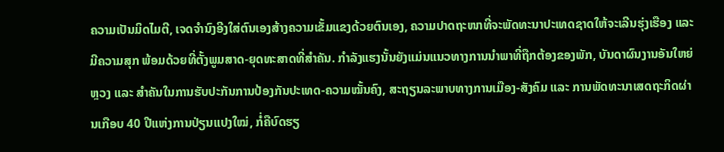ຄວາມເປັນມິດໄມຕີ, ເຈດຈຳນົງອີງໃສ່ຕົນເອງສ້າງຄວາມເຂັ້ມແຂງດ້ວຍຕົນເອງ, ຄວາມປາດຖະໜາທີ່ຈະພັດທະນາປະເທດຊາດໃຫ້ຈະເລີນຮຸ່ງເຮືອງ ແລະມີຄວາມສຸກ ພ້ອມດ້ວຍທີ່ຕັ້ງພູມສາດ-ຍຸດທະສາດທີ່ສໍາຄັນ. ກຳລັງແຮງນັ້ນຍັງແມ່ນແນວທາງການນຳພາທີ່ຖືກຕ້ອງຂອງພັກ, ບັນດາຜົນງານອັນໃຫຍ່ຫຼວງ ແລະ ສຳຄັນໃນການຮັບປະກັນການປ້ອງກັນປະເທດ-ຄວາມໝັ້ນຄົງ, ສະຖຽນລະພາບທາງການເມືອງ-ສັງຄົມ ແລະ ການພັດທະນາເສດຖະກິດຜ່ານເກືອບ 40 ປີແຫ່ງການປ່ຽນແປງໃໝ່, ກໍ່ຄືບົດຮຽ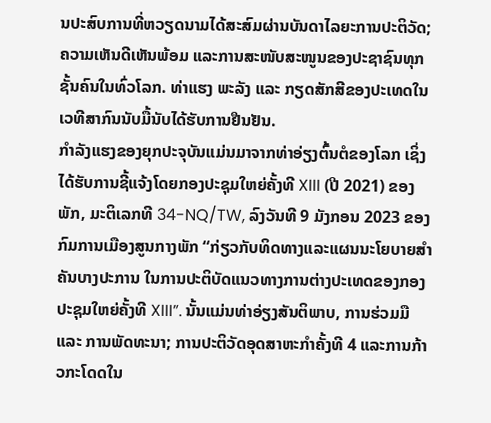ນປະສົບການທີ່ຫວຽດນາມໄດ້ສະສົມຜ່ານບັນດາໄລຍະການປະຕິວັດ; ຄວາມເຫັນດີເຫັນພ້ອມ ແລະການສະໜັບສະໜູນຂອງປະຊາຊົນທຸກຊັ້ນຄົນໃນທົ່ວໂລກ. ທ່າແຮງ ພະລັງ ແລະ ກຽດສັກສີຂອງປະເທດໃນເວທີສາກົນນັບມື້ນັບໄດ້ຮັບການຢືນຢັນ.
ກຳລັງແຮງຂອງຍຸກປະຈຸບັນແມ່ນມາຈາກທ່າອ່ຽງຕົ້ນຕໍຂອງໂລກ ເຊິ່ງໄດ້ຮັບການຊີ້ແຈ້ງໂດຍກອງປະຊຸມໃຫຍ່ຄັ້ງທີ XIII (ປີ 2021) ຂອງພັກ, ມະຕິເລກທີ 34-NQ/TW, ລົງວັນທີ 9 ມັງກອນ 2023 ຂອງກົມການເມືອງສູນກາງພັກ “ກ່ຽວກັບທິດທາງແລະແຜນນະໂຍບາຍສຳຄັນບາງປະການ ໃນການປະຕິບັດແນວທາງການຕ່າງປະເທດຂອງກອງປະຊຸມໃຫຍ່ຄັ້ງທີ XIII”. ນັ້ນແມ່ນທ່າອ່ຽງສັນຕິພາບ, ການຮ່ວມມື ແລະ ການພັດທະນາ; ການປະຕິວັດອຸດສາຫະກໍາຄັ້ງທີ 4 ແລະການກ້າວກະໂດດໃນ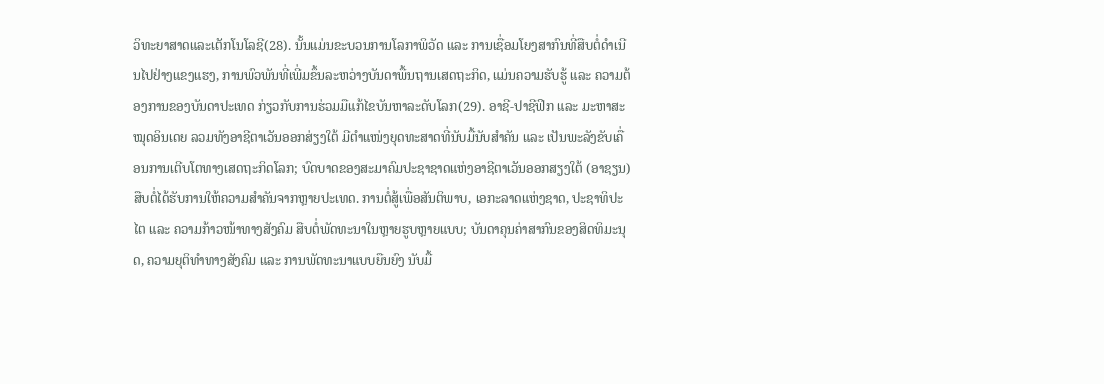ວິທະຍາສາດແລະເຕັກໂນໂລຊີ(28). ນັ້ນແມ່ນຂະບວນການໂລກາພິວັດ ແລະ ການເຊື່ອມໂຍງສາກົນທີ່ສືບຕໍ່ດຳເນີນໄປຢ່າງແຂງແຮງ, ການພົວພັນທີ່ເພີ່ມຂຶ້ນລະຫວ່າງບັນດາພື້ນຖານເສດຖະກິດ, ແມ່ນຄວາມຮັບຮູ້ ແລະ ຄວາມຕ້ອງການຂອງບັນດາປະເທດ ກ່ຽວກັບການຮ່ວມມືແກ້ໄຂບັນຫາລະດັບໂລກ(29). ອາຊີ-ປາຊີຟິກ ແລະ ມະຫາສະໝຸດອິນເດຍ ລວມທັງອາຊີຕາເວັນອອກສ່ຽງໃຕ້ ມີຕຳແໜ່ງຍຸດທະສາດທີ່ນັບມື້ນັບສຳຄັນ ແລະ ເປັນພະລັງຂັບເຄື່ອນການເຕີບໂຕທາງເສດຖະກິດໂລກ; ບົດບາດຂອງສະມາຄົມປະຊາຊາດແຫ່ງອາຊີຕາເວັນອອກສຽງໃຕ້ (ອາຊຽນ) ສືບຕໍ່ໄດ້ຮັບການໃຫ້ຄວາມສຳຄັນຈາກຫຼາຍປະເທດ. ການຕໍ່ສູ້ເພື່ອສັນຕິພາບ, ເອກະລາດແຫ່ງຊາດ, ປະຊາທິປະໄຕ ແລະ ຄວາມກ້າວໜ້າທາງສັງຄົມ ສືບຕໍ່ພັດທະນາໃນຫຼາຍຮູບຫຼາຍແບບ; ບັນດາຄຸນຄ່າສາກົນຂອງສິດທິມະນຸດ, ຄວາມຍຸຕິທຳທາງສັງຄົມ ແລະ ການພັດທະນາແບບຍືນຍົງ ນັບມື້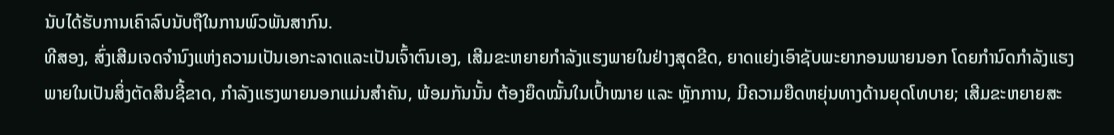ນັບໄດ້ຮັບການເຄົາລົບນັບຖືໃນການພົວພັນສາກົນ.
ທີສອງ, ສົ່ງເສີມເຈດຈຳນົງແຫ່ງຄວາມເປັນເອກະລາດແລະເປັນເຈົ້າຕົນເອງ, ເສີມຂະຫຍາຍກຳລັງແຮງພາຍໃນຢ່າງສຸດຂີດ, ຍາດແຍ່ງເອົາຊັບພະຍາກອນພາຍນອກ ໂດຍກຳນົດກຳລັງແຮງພາຍໃນເປັນສິ່ງຕັດສິນຊີ້ຂາດ, ກຳລັງແຮງພາຍນອກແມ່ນສຳຄັນ, ພ້ອມກັນນັ້ນ ຕ້ອງຍຶດໝັ້ນໃນເປົ້າໝາຍ ແລະ ຫຼັກການ, ມີຄວາມຍືດຫຍຸ່ນທາງດ້ານຍຸດໂທບາຍ; ເສີມຂະຫຍາຍສະ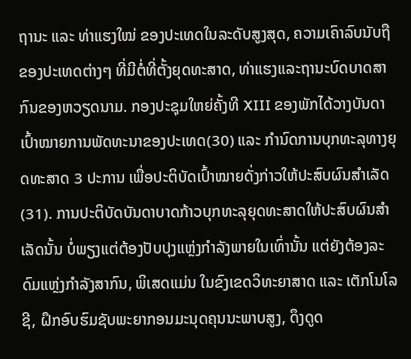ຖານະ ແລະ ທ່າແຮງໃໝ່ ຂອງປະເທດໃນລະດັບສູງສຸດ, ຄວາມເຄົາລົບນັບຖືຂອງປະເທດຕ່າງໆ ທີ່ມີຕໍ່ທີ່ຕັ້ງຍຸດທະສາດ, ທ່າແຮງແລະຖານະບົດບາດສາກົນຂອງຫວຽດນາມ. ກອງປະຊຸມໃຫຍ່ຄັ້ງທີ XIII ຂອງພັກໄດ້ວາງບັນດາເປົ້າໝາຍການພັດທະນາຂອງປະເທດ(30) ແລະ ກຳນົດການບຸກທະລຸທາງຍຸດທະສາດ 3 ປະການ ເພື່ອປະຕິບັດເປົ້າໝາຍດັ່ງກ່າວໃຫ້ປະສົບຜົນສຳເລັດ(31). ການປະຕິບັດບັນດາບາດກ້າວບຸກທະລຸຍຸດທະສາດໃຫ້ປະສົບຜົນສຳເລັດນັ້ນ ບໍ່ພຽງແຕ່ຕ້ອງປັບປຸງແຫຼ່ງກຳລັງພາຍໃນເທົ່ານັ້ນ ແຕ່ຍັງຕ້ອງລະດົມແຫຼ່ງກຳລັງສາກົນ, ພິເສດແມ່ນ ໃນຂົງເຂດວິທະຍາສາດ ແລະ ເຕັກໂນໂລຊີ, ຝຶກອົບຮົມຊັບພະຍາກອນມະນຸດຄຸນນະພາບສູງ, ດຶງດູດ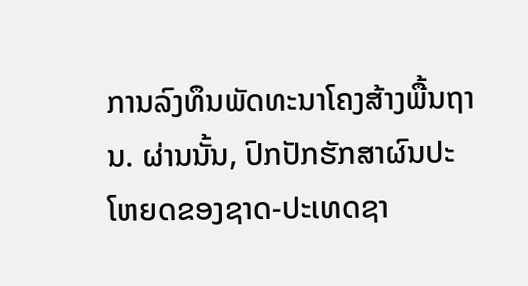ການລົງທຶນພັດທະນາໂຄງສ້າງພື້ນຖານ. ຜ່ານນັ້ນ, ປົກປັກຮັກສາຜົນປະໂຫຍດຂອງຊາດ-ປະເທດຊາ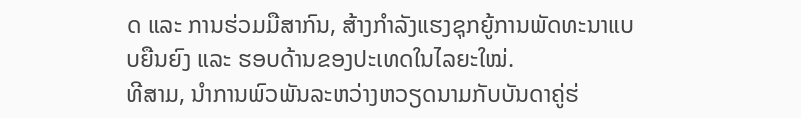ດ ແລະ ການຮ່ວມມືສາກົນ, ສ້າງກຳລັງແຮງຊຸກຍູ້ການພັດທະນາແບບຍືນຍົງ ແລະ ຮອບດ້ານຂອງປະເທດໃນໄລຍະໃໝ່.
ທີສາມ, ນຳການພົວພັນລະຫວ່າງຫວຽດນາມກັບບັນດາຄູ່ຮ່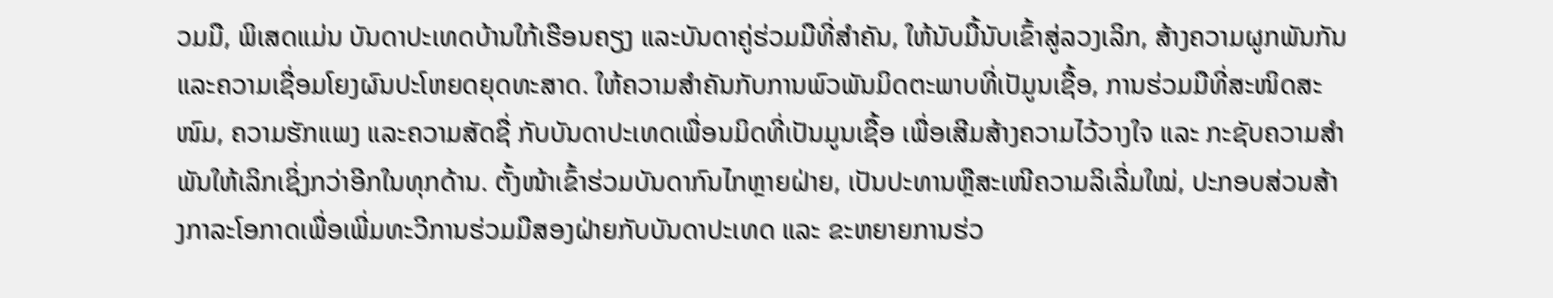ວມມື, ພິເສດແມ່ນ ບັນດາປະເທດບ້ານໃກ້ເຮືອນຄຽງ ແລະບັນດາຄູ່ຮ່ວມມືທີ່ສຳຄັນ, ໃຫ້ນັບມື້ນັບເຂົ້າສູ່ລວງເລິກ, ສ້າງຄວາມຜູກພັນກັນ ແລະຄວາມເຊື່ອມໂຍງຜົນປະໂຫຍດຍຸດທະສາດ. ໃຫ້ຄວາມສຳຄັນກັບການພົວພັນມິດຕະພາບທີ່ເປັມູນເຊື້ອ, ການຮ່ວມມືທີ່ສະໜິດສະໜົມ, ຄວາມຮັກແພງ ແລະຄວາມສັດຊື່ ກັບບັນດາປະເທດເພື່ອນມິດທີ່ເປັນມູນເຊື້ອ ເພື່ອເສີມສ້າງຄວາມໄວ້ວາງໃຈ ແລະ ກະຊັບຄວາມສຳພັນໃຫ້ເລິກເຊິ່ງກວ່າອີກໃນທຸກດ້ານ. ຕັ້ງໜ້າເຂົ້າຮ່ວມບັນດາກົນໄກຫຼາຍຝ່າຍ, ເປັນປະທານຫຼືສະເໜີຄວາມລິເລີ່ມໃໝ່, ປະກອບສ່ວນສ້າງກາລະໂອກາດເພື່ອເພີ່ມທະວີການຮ່ວມມືສອງຝ່າຍກັບບັນດາປະເທດ ແລະ ຂະຫຍາຍການຮ່ວ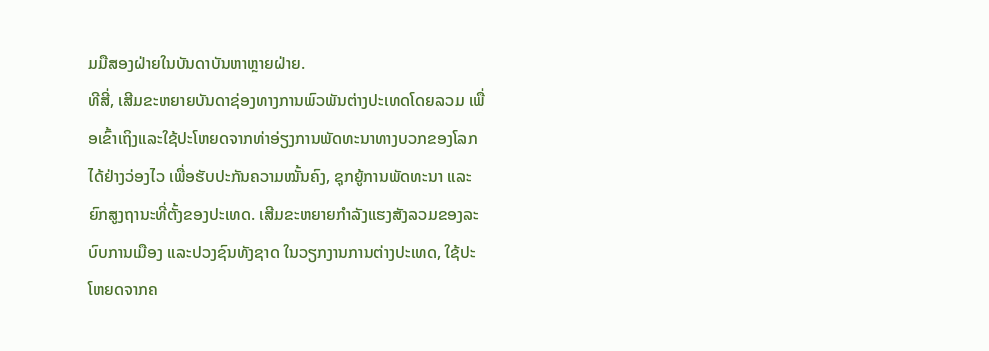ມມືສອງຝ່າຍໃນບັນດາບັນຫາຫຼາຍຝ່າຍ.
ທີສີ່, ເສີມຂະຫຍາຍບັນດາຊ່ອງທາງການພົວພັນຕ່າງປະເທດໂດຍລວມ ເພື່ອເຂົ້າເຖິງແລະໃຊ້ປະໂຫຍດຈາກທ່າອ່ຽງການພັດທະນາທາງບວກຂອງໂລກໄດ້ຢ່າງວ່ອງໄວ ເພື່ອຮັບປະກັນຄວາມໝັ້ນຄົງ, ຊຸກຍູ້ການພັດທະນາ ແລະ ຍົກສູງຖານະທີ່ຕັ້ງຂອງປະເທດ. ເສີມຂະຫຍາຍກຳລັງແຮງສັງລວມຂອງລະບົບການເມືອງ ແລະປວງຊົນທັງຊາດ ໃນວຽກງານການຕ່າງປະເທດ, ໃຊ້ປະໂຫຍດຈາກຄ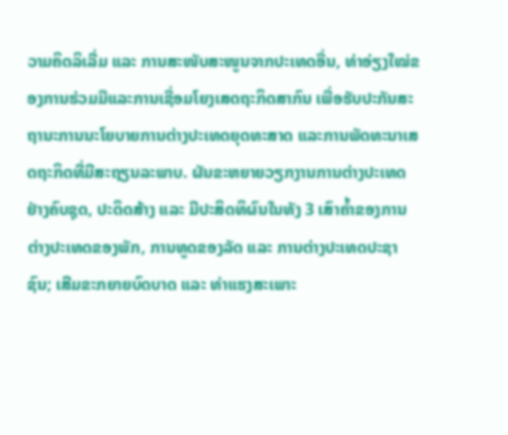ວາມຄິດລິເລີ່ມ ແລະ ການສະໜັບສະໜູນຈາກປະເທດອື່ນ, ທ່າອ່ຽງໃໝ່ຂອງການຮ່ວມມືແລະການເຊື່ອມໂຍງເສດຖະກິດສາກົນ ເພື່ອຮັບປະກັນສະຖານະການນະໂຍບາຍການຕ່າງປະເທດຍຸດທະສາດ ແລະການພັດທະນາເສດຖະກິດທີ່ມີສະຖຽນລະພາບ. ຜັນຂະຫຍາຍວຽກງານການຕ່າງປະເທດຢ່າງຄົບຊຸດ, ປະດິດສ້າງ ແລະ ມີປະສິດທິຜົນໃນທັງ 3 ເສົາຄ້ຳຂອງການຕ່າງປະເທດຂອງພັກ, ການທູດຂອງລັດ ແລະ ການຕ່າງປະເທດປະຊາຊົນ; ເສີມຂະກຍາຍບົດບາດ ແລະ ທ່າແຮງສະເພາະ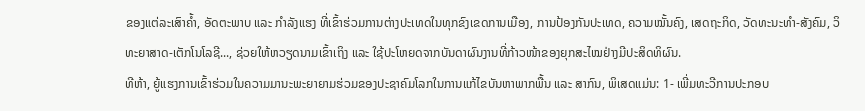ຂອງແຕ່ລະເສົາຄ້ຳ, ອັດຕະພາບ ແລະ ກຳລັງແຮງ ທີ່ເຂົ້າຮ່ວມການຕ່າງປະເທດໃນທຸກຂົງເຂດການເມືອງ, ການປ້ອງກັນປະເທດ, ຄວາມໝັ້ນຄົງ, ເສດຖະກິດ, ວັດທະນະທຳ-ສັງຄົມ, ວິທະຍາສາດ-ເຕັກໂນໂລຊີ..., ຊ່ວຍໃຫ້ຫວຽດນາມເຂົ້າເຖິງ ແລະ ໃຊ້ປະໂຫຍດຈາກບັນດາຜົນງານທີ່ກ້າວໜ້າຂອງຍຸກສະໄໝຢ່າງມີປະສິດທິຜົນ.
ທີຫ້າ, ຍູ້ແຮງການເຂົ້າຮ່ວມໃນຄວາມມານະພະຍາຍາມຮ່ວມຂອງປະຊາຄົມໂລກໃນການແກ້ໄຂບັນຫາພາກພື້ນ ແລະ ສາກົນ, ພິເສດແມ່ນ: 1- ເພີ່ມທະວີການປະກອບ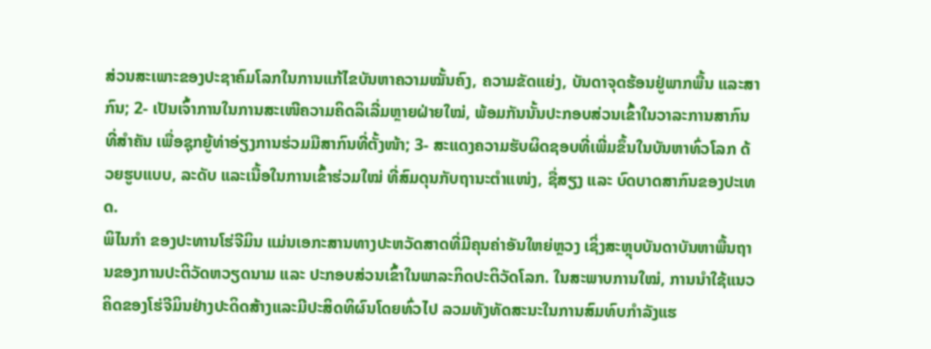ສ່ວນສະເພາະຂອງປະຊາຄົມໂລກໃນການແກ້ໄຂບັນຫາຄວາມໝັ້ນຄົງ, ຄວາມຂັດແຍ່ງ, ບັນດາຈຸດຮ້ອນຢູ່ພາກພື້ນ ແລະສາກົນ; 2- ເປັນເຈົ້າການໃນການສະເໜີຄວາມຄິດລິເລີ່ມຫຼາຍຝ່າຍໃໝ່, ພ້ອມກັນນັ້ນປະກອບສ່ວນເຂົ້າໃນວາລະການສາກົນທີ່ສຳຄັນ ເພື່ອຊຸກຍູ້ທ່າອ່ຽງການຮ່ວມມືສາກົນທີ່ຕັ້ງໜ້າ; 3- ສະແດງຄວາມຮັບຜິດຊອບທີ່ເພີ່ມຂຶ້ນໃນບັນຫາທົ່ວໂລກ ດ້ວຍຮູບແບບ, ລະດັບ ແລະເນື້ອໃນການເຂົ້າຮ່ວມໃໝ່ ທີ່ສົມດຸນກັບຖານະຕຳແໜ່ງ, ຊື່ສຽງ ແລະ ບົດບາດສາກົນຂອງປະເທດ.
ພິໄນກຳ ຂອງປະທານໂຮ່ຈີມິນ ແມ່ນເອກະສານທາງປະຫວັດສາດທີ່ມີຄຸນຄ່າອັນໃຫຍ່ຫຼວງ ເຊິ່ງສະຫຼຸບບັນດາບັນຫາພື້ນຖານຂອງການປະຕິວັດຫວຽດນາມ ແລະ ປະກອບສ່ວນເຂົ້າໃນພາລະກິດປະຕິວັດໂລກ. ໃນສະພາບການໃໝ່, ການນຳໃຊ້ແນວຄິດຂອງໂຮ່ຈີມິນຢ່າງປະດິດສ້າງແລະມີປະສິດທິຜົນໂດຍທົ່ວໄປ ລວມທັງທັດສະນະໃນການສົມທົບກຳລັງແຮ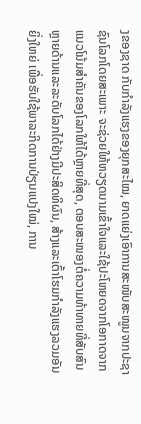ງຂອງຊາດ ກັບກຳລັງແຮງຂອງຍຸກສະໄໝ, ຍາດແຍ່ງເອົາການສະໜັບສະໜູນຈາກປະຊາຊົນໂລກໂດຍສະເພາະ ຈະຊ່ວຍໃຫ້ຫວຽດນາມເຂົ້າໃຈແລະໃຊ້ປະໂຫຍດຈາກໂອກາດຈາກແນວໂນ້ມສຳຄັນຂອງໂລກໃຫ້ໄດ້ຫຼາຍທີ່ສຸດ, ຕອບສະໜອງຕໍ່ຄວາມທ້າທາຍທີ່ສັບສົນຫຼາຍດ້ານແລະລະດັບໂລກໄດ້ຢ່າງມີປະສິດທິຜົນ, ສ້າງແລະເຕົ້າໂຮມກຳລັງແຮງລວມອັນຍິ່ງໃຫຍ່ ເພື່ອຮັບໃຊ້ພາລະກິດການປ່ຽນແປງໃໝ່, ການ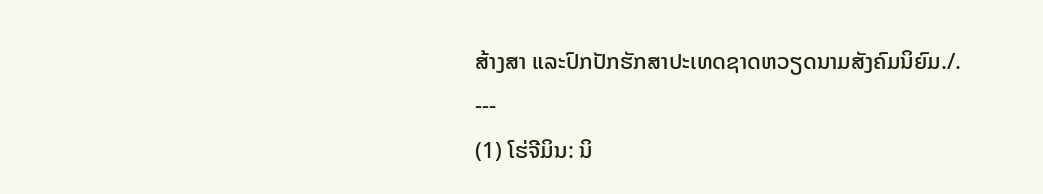ສ້າງສາ ແລະປົກປັກຮັກສາປະເທດຊາດຫວຽດນາມສັງຄົມນິຍົມ./.
---
(1) ໂຮ່ຈີມິນ: ນິ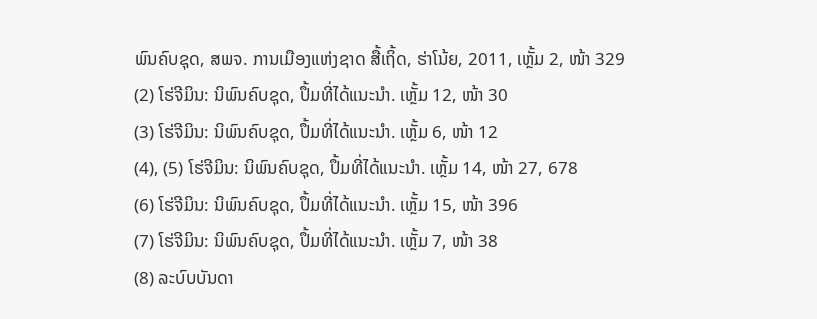ພົນຄົບຊຸດ, ສພຈ. ການເມືອງແຫ່ງຊາດ ສື້ເຖິ້ດ, ຮ່າໂນ້ຍ, 2011, ເຫຼັ້ມ 2, ໜ້າ 329
(2) ໂຮ່ຈີມິນ: ນິພົນຄົບຊຸດ, ປຶ້ມທີ່ໄດ້ແນະນຳ. ເຫຼັ້ມ 12, ໜ້າ 30
(3) ໂຮ່ຈີມິນ: ນິພົນຄົບຊຸດ, ປຶ້ມທີ່ໄດ້ແນະນຳ. ເຫຼັ້ມ 6, ໜ້າ 12
(4), (5) ໂຮ່ຈີມິນ: ນິພົນຄົບຊຸດ, ປຶ້ມທີ່ໄດ້ແນະນຳ. ເຫຼັ້ມ 14, ໜ້າ 27, 678
(6) ໂຮ່ຈີມິນ: ນິພົນຄົບຊຸດ, ປຶ້ມທີ່ໄດ້ແນະນຳ. ເຫຼັ້ມ 15, ໜ້າ 396
(7) ໂຮ່ຈີມິນ: ນິພົນຄົບຊຸດ, ປຶ້ມທີ່ໄດ້ແນະນຳ. ເຫຼັ້ມ 7, ໜ້າ 38
(8) ລະບົບບັນດາ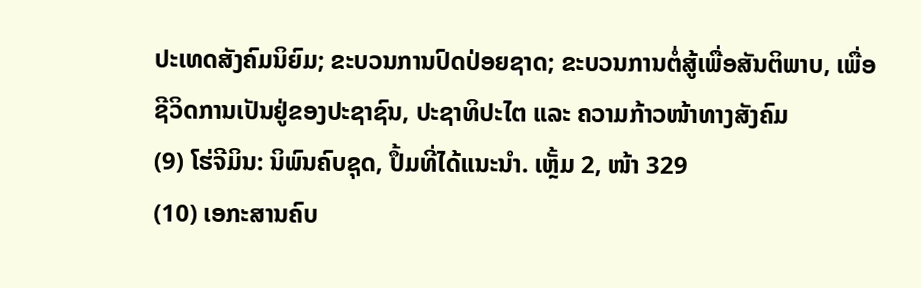ປະເທດສັງຄົມນິຍົມ; ຂະບວນການປົດປ່ອຍຊາດ; ຂະບວນການຕໍ່ສູ້ເພື່ອສັນຕິພາບ, ເພື່ອຊີວິດການເປັນຢູ່ຂອງປະຊາຊົນ, ປະຊາທິປະໄຕ ແລະ ຄວາມກ້າວໜ້າທາງສັງຄົມ
(9) ໂຮ່ຈີມິນ: ນິພົນຄົບຊຸດ, ປຶ້ມທີ່ໄດ້ແນະນຳ. ເຫຼັ້ມ 2, ໜ້າ 329
(10) ເອກະສານຄົບ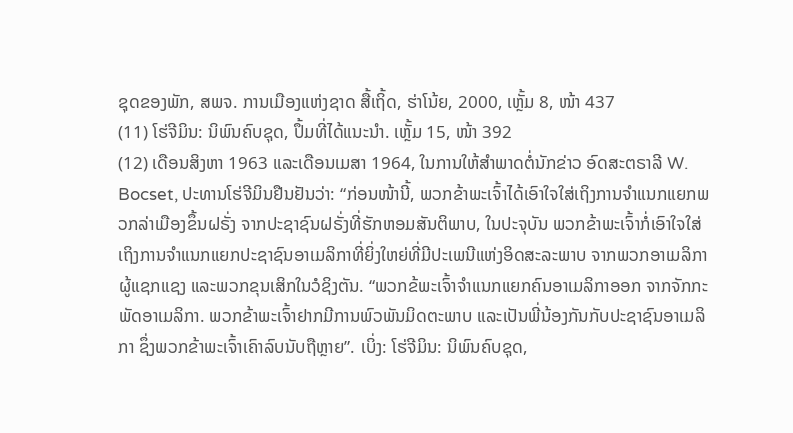ຊຸດຂອງພັກ, ສພຈ. ການເມືອງແຫ່ງຊາດ ສື້ເຖິ້ດ, ຮ່າໂນ້ຍ, 2000, ເຫຼັ້ມ 8, ໜ້າ 437
(11) ໂຮ່ຈີມິນ: ນິພົນຄົບຊຸດ, ປຶ້ມທີ່ໄດ້ແນະນຳ. ເຫຼັ້ມ 15, ໜ້າ 392
(12) ເດືອນສິງຫາ 1963 ແລະເດືອນເມສາ 1964, ໃນການໃຫ້ສຳພາດຕໍ່ນັກຂ່າວ ອົດສະຕຣາລີ W. Bocset, ປະທານໂຮ່ຈີມິນຢືນຢັນວ່າ: “ກ່ອນໜ້ານີ້, ພວກຂ້າພະເຈົ້າໄດ້ເອົາໃຈໃສ່ເຖິງການຈຳແນກແຍກພວກລ່າເມືອງຂຶ້ນຝຣັ່ງ ຈາກປະຊາຊົນຝຣັ່ງທີ່ຮັກຫອມສັນຕິພາບ, ໃນປະຈຸບັນ ພວກຂ້າພະເຈົ້າກໍ່ເອົາໃຈໃສ່ເຖິງການຈຳແນກແຍກປະຊາຊົນອາເມລິກາທີ່ຍິ່ງໃຫຍ່ທີ່ມີປະເພນີແຫ່ງອິດສະລະພາບ ຈາກພວກອາເມລິກາຜູ້ແຊກແຊງ ແລະພວກຂຸນເສິກໃນວໍຊິງຕັນ. “ພວກຂ້ພະເຈົ້າຈຳແນກແຍກຄົນອາເມລິກາອອກ ຈາກຈັກກະພັດອາເມລິກາ. ພວກຂ້າພະເຈົ້າຢາກມີການພົວພັນມິດຕະພາບ ແລະເປັນພີ່ນ້ອງກັນກັບປະຊາຊົນອາເມລິກາ ຊຶ່ງພວກຂ້າພະເຈົ້າເຄົາລົບນັບຖືຫຼາຍ”. ເບິ່ງ: ໂຮ່ຈີມິນ: ນິພົນຄົບຊຸດ,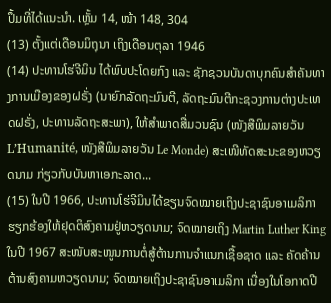ປຶ້ມທີ່ໄດ້ແນະນຳ. ເຫຼັ້ມ 14, ໜ້າ 148, 304
(13) ຕັ້ງແຕ່ເດືອນມິຖຸນາ ເຖິງເດືອນຕຸລາ 1946
(14) ປະທານໂຮ່ຈີມິນ ໄດ້ພົບປະໂດຍກົງ ແລະ ຊັກຊວນບັນດາບຸກຄົນສຳຄັນທາງການເມືອງຂອງຝຣັ່ງ (ນາຍົກລັດຖະມົນຕີ, ລັດຖະມົນຕີກະຊວງການຕ່າງປະເທດຝຣັ່ງ, ປະທານລັດຖະສະພາ), ໃຫ້ສຳພາດສື່ມວນຊົນ (ໜັງສືພິມລາຍວັນ L’Humanité, ໜັງສືພິມລາຍວັນ Le Monde) ສະເໜີທັດສະນະຂອງຫວຽດນາມ ກ່ຽວກັບບັນຫາເອກະລາດ...
(15) ໃນປີ 1966, ປະທານໂຮ່ຈີມິນໄດ້ຂຽນຈົດໝາຍເຖິງປະຊາຊົນອາເມລິກາ ຮຽກຮ້ອງໃຫ້ຢຸດຕິສົງຄາມຢູ່ຫວຽດນາມ; ຈົດໝາຍເຖິງ Martin Luther King ໃນປີ 1967 ສະໜັບສະໜູນການຕໍ່ສູ້ຕ້ານການຈຳແນກເຊື້ອຊາດ ແລະ ຄັດຄ້ານຕ້ານສົງຄາມຫວຽດນາມ; ຈົດໝາຍເຖິງປະຊາຊົນອາເມລິກາ ເນື່ອງໃນໂອກາດປີ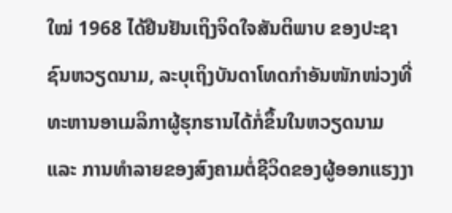ໃໝ່ 1968 ໄດ້ຢືນຢັນເຖິງຈິດໃຈສັນຕິພາບ ຂອງປະຊາຊົນຫວຽດນາມ, ລະບຸເຖິງບັນດາໂທດກຳອັນໜັກໜ່ວງທີ່ທະຫານອາເມລິກາຜູ້ຮຸກຮານໄດ້ກໍ່ຂຶ້ນໃນຫວຽດນາມ ແລະ ການທຳລາຍຂອງສົງຄາມຕໍ່ຊີວິດຂອງຜູ້ອອກແຮງງາ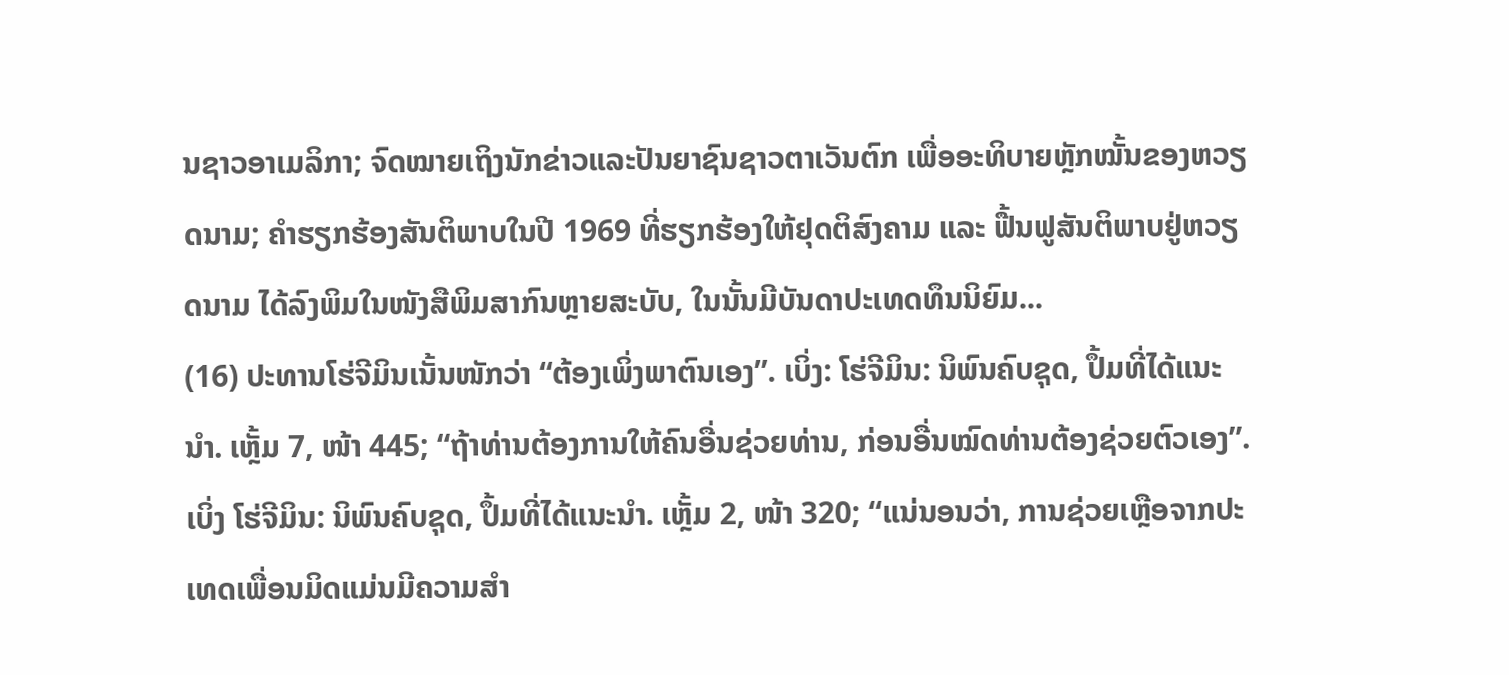ນຊາວອາເມລິກາ; ຈົດໝາຍເຖິງນັກຂ່າວແລະປັນຍາຊົນຊາວຕາເວັນຕົກ ເພື່ອອະທິບາຍຫຼັກໝັ້ນຂອງຫວຽດນາມ; ຄຳຮຽກຮ້ອງສັນຕິພາບໃນປີ 1969 ທີ່ຮຽກຮ້ອງໃຫ້ຢຸດຕິສົງຄາມ ແລະ ຟື້ນຟູສັນຕິພາບຢູ່ຫວຽດນາມ ໄດ້ລົງພິມໃນໜັງສືພິມສາກົນຫຼາຍສະບັບ, ໃນນັ້ນມີບັນດາປະເທດທຶນນິຍົມ...
(16) ປະທານໂຮ່ຈີມິນເນັ້ນໜັກວ່າ “ຕ້ອງເພິ່ງພາຕົນເອງ”. ເບິ່ງ: ໂຮ່ຈີມິນ: ນິພົນຄົບຊຸດ, ປຶ້ມທີ່ໄດ້ແນະນຳ. ເຫຼັ້ມ 7, ໜ້າ 445; “ຖ້າທ່ານຕ້ອງການໃຫ້ຄົນອື່ນຊ່ວຍທ່ານ, ກ່ອນອື່ນໝົດທ່ານຕ້ອງຊ່ວຍຕົວເອງ”. ເບິ່ງ ໂຮ່ຈີມິນ: ນິພົນຄົບຊຸດ, ປຶ້ມທີ່ໄດ້ແນະນຳ. ເຫຼັ້ມ 2, ໜ້າ 320; “ແນ່ນອນວ່າ, ການຊ່ວຍເຫຼືອຈາກປະເທດເພື່ອນມິດແມ່ນມີຄວາມສໍາ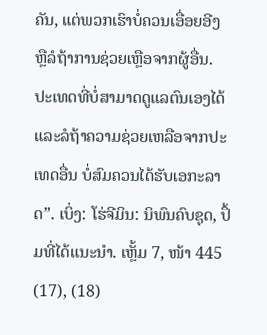ຄັນ, ແຕ່ພວກເຮົາບໍ່ຄວນເອື່ອຍອີງ ຫຼືລໍຖ້າການຊ່ວຍເຫຼືອຈາກຜູ້ອື່ນ. ປະເທດທີ່ບໍ່ສາມາດດູແລຕົນເອງໄດ້ແລະລໍຖ້າຄວາມຊ່ວຍເຫລືອຈາກປະເທດອື່ນ ບໍ່ສົມຄວນໄດ້ຮັບເອກະລາດ”. ເບິ່ງ: ໂຮ່ຈີມິນ: ນິພົນຄົບຊຸດ, ປຶ້ມທີ່ໄດ້ແນະນຳ. ເຫຼັ້ມ 7, ໜ້າ 445
(17), (18)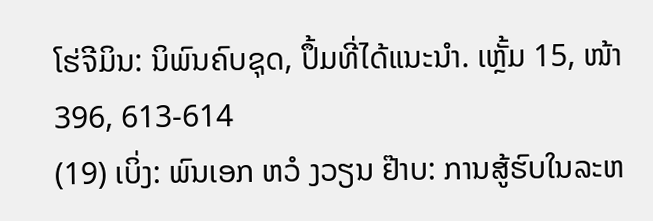ໂຮ່ຈີມິນ: ນິພົນຄົບຊຸດ, ປຶ້ມທີ່ໄດ້ແນະນຳ. ເຫຼັ້ມ 15, ໜ້າ 396, 613-614
(19) ເບິ່ງ: ພົນເອກ ຫວໍ ງວຽນ ຢ໊າບ: ການສູ້ຮົບໃນລະຫ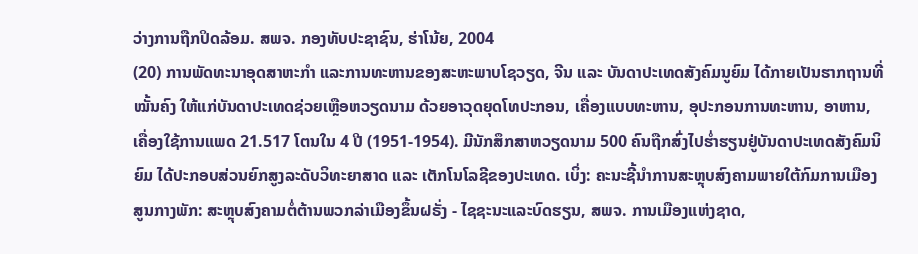ວ່າງການຖືກປິດລ້ອມ. ສພຈ. ກອງທັບປະຊາຊົນ, ຮ່າໂນ້ຍ, 2004
(20) ການພັດທະນາອຸດສາຫະກຳ ແລະການທະຫານຂອງສະຫະພາບໂຊວຽດ, ຈີນ ແລະ ບັນດາປະເທດສັງຄົມນູຍົມ ໄດ້ກາຍເປັນຮາກຖານທີ່ໝັ້ນຄົງ ໃຫ້ແກ່ບັນດາປະເທດຊ່ວຍເຫຼືອຫວຽດນາມ ດ້ວຍອາວຸດຍຸດໂທປະກອນ, ເຄື່ອງແບບທະຫານ, ອຸປະກອນການທະຫານ, ອາຫານ, ເຄື່ອງໃຊ້ການແພດ 21.517 ໂຕນໃນ 4 ປີ (1951-1954). ມີນັກສຶກສາຫວຽດນາມ 500 ຄົນຖືກສົ່ງໄປຮ່ຳຮຽນຢູ່ບັນດາປະເທດສັງຄົມນິຍົມ ໄດ້ປະກອບສ່ວນຍົກສູງລະດັບວິທະຍາສາດ ແລະ ເຕັກໂນໂລຊີຂອງປະເທດ. ເບິ່ງ: ຄະນະຊີ້ນຳການສະຫຼຸບສົງຄາມພາຍໃຕ້ກົມການເມືອງສູນກາງພັກ: ສະຫຼຸບສົງຄາມຕໍ່ຕ້ານພວກລ່າເມືອງຂຶ້ນຝຣັ່ງ - ໄຊຊະນະແລະບົດຮຽນ, ສພຈ. ການເມືອງແຫ່ງຊາດ,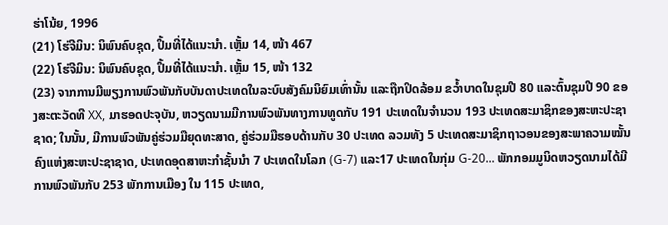ຮ່າໂນ້ຍ, 1996
(21) ໂຮ່ຈີມິນ: ນິພົນຄົບຊຸດ, ປຶ້ມທີ່ໄດ້ແນະນຳ. ເຫຼັ້ມ 14, ໜ້າ 467
(22) ໂຮ່ຈີມິນ: ນິພົນຄົບຊຸດ, ປຶ້ມທີ່ໄດ້ແນະນຳ. ເຫຼັ້ມ 15, ໜ້າ 132
(23) ຈາກການມີພຽງການພົວພັນກັບບັນດາປະເທດໃນລະບົບສັງຄົມນິຍົມເທົ່ານັ້ນ ແລະຖືກປິດລ້ອມ ຂວ້ຳບາດໃນຊຸມປີ 80 ແລະຕົ້ນຊຸມປີ 90 ຂອງສະຕະວັດທີ XX, ມາຮອດປະຈຸບັນ, ຫວຽດນາມມີການພົວພັນທາງການທູດກັບ 191 ປະເທດໃນຈຳນວນ 193 ປະເທດສະມາຊິກຂອງສະຫະປະຊາຊາດ; ໃນນັ້ນ, ມີການພົວພັນຄູ່ຮ່ວມມືຍຸດທະສາດ, ຄູ່ຮ່ວມມືຮອບດ້ານກັບ 30 ປະເທດ ລວມທັງ 5 ປະເທດສະມາຊິກຖາວອນຂອງສະພາຄວາມໝັ້ນຄົງແຫ່ງສະຫະປະຊາຊາດ, ປະເທດອຸດສາຫະກຳຊັ້ນນຳ 7 ປະເທດໃນໂລກ (G-7) ແລະ17 ປະເທດໃນກຸ່ມ G-20... ພັກກອມມູນິດຫວຽດນາມໄດ້ມີການພົວພັນກັບ 253 ພັກການເມືອງ ໃນ 115 ປະເທດ,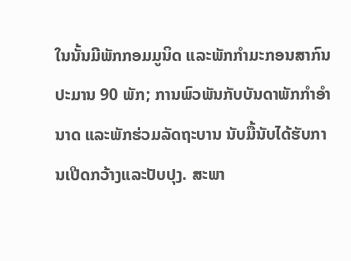ໃນນັ້ນມີພັກກອມມູນິດ ແລະພັກກຳມະກອນສາກົນປະມານ 90 ພັກ; ການພົວພັນກັບບັນດາພັກກຳອຳນາດ ແລະພັກຮ່ວມລັດຖະບານ ນັບມື້ນັບໄດ້ຮັບການເປີດກວ້າງແລະປັບປຸງ. ສະພາ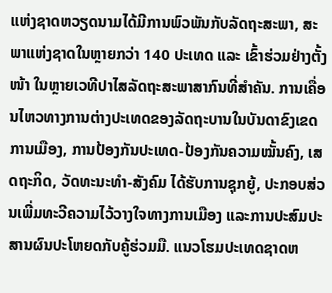ແຫ່ງຊາດຫວຽດນາມໄດ້ມີການພົວພັນກັບລັດຖະສະພາ, ສະພາແຫ່ງຊາດໃນຫຼາຍກວ່າ 140 ປະເທດ ແລະ ເຂົ້າຮ່ວມຢ່າງຕັ້ງໜ້າ ໃນຫຼາຍເວທີປາໄສລັດຖະສະພາສາກົນທີ່ສຳຄັນ. ການເຄື່ອນໄຫວທາງການຕ່າງປະເທດຂອງລັດຖະບານໃນບັນດາຂົງເຂດການເມືອງ, ການປ້ອງກັນປະເທດ-ປ້ອງກັນຄວາມໝັ້ນຄົງ, ເສດຖະກິດ, ວັດທະນະທຳ-ສັງຄົມ ໄດ້ຮັບການຊຸກຍູ້, ປະກອບສ່ວນເພີ່ມທະວີຄວາມໄວ້ວາງໃຈທາງການເມືອງ ແລະການປະສົມປະສານຜົນປະໂຫຍດກັບຄູ້ຮ່ວມມື. ແນວໂຮມປະເທດຊາດຫ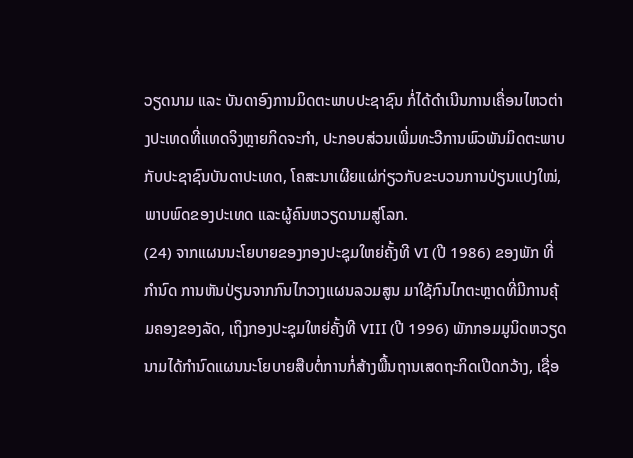ວຽດນາມ ແລະ ບັນດາອົງການມິດຕະພາບປະຊາຊົນ ກໍ່ໄດ້ດຳເນີນການເຄື່ອນໄຫວຕ່າງປະເທດທີ່ແທດຈິງຫຼາຍກິດຈະກຳ, ປະກອບສ່ວນເພີ່ມທະວີການພົວພັນມິດຕະພາບກັບປະຊາຊົນບັນດາປະເທດ, ໂຄສະນາເຜີຍແຜ່ກ່ຽວກັບຂະບວນການປ່ຽນແປງໃໝ່, ພາບພົດຂອງປະເທດ ແລະຜູ້ຄົນຫວຽດນາມສູ່ໂລກ.
(24) ຈາກແຜນນະໂຍບາຍຂອງກອງປະຊຸມໃຫຍ່ຄັ້ງທີ VI (ປີ 1986) ຂອງພັກ ທີ່ກຳນົດ ການຫັນປ່ຽນຈາກກົນໄກວາງແຜນລວມສູນ ມາໃຊ້ກົນໄກຕະຫຼາດທີ່ມີການຄຸ້ມຄອງຂອງລັດ, ເຖິງກອງປະຊຸມໃຫຍ່ຄັ້ງທີ VIII (ປີ 1996) ພັກກອມມູນິດຫວຽດນາມໄດ້ກຳນົດແຜນນະໂຍບາຍສືບຕໍ່ການກໍ່ສ້າງພື້ນຖານເສດຖະກິດເປີດກວ້າງ, ເຊື່ອ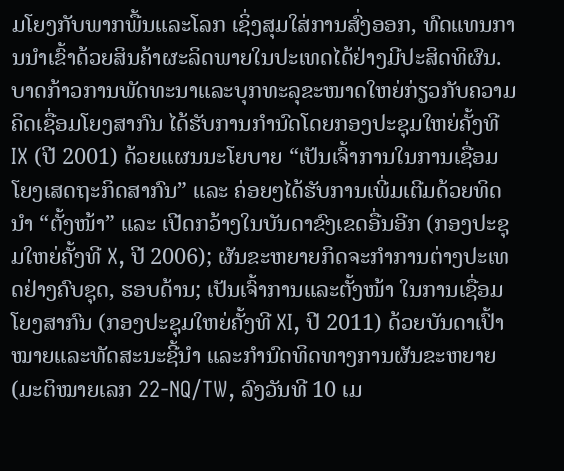ມໂຍງກັບພາກພື້ນແລະໂລກ ເຊິ່ງສຸມໃສ່ການສົ່ງອອກ, ທົດແທນການນຳເຂົ້າດ້ວຍສິນຄ້າຜະລິດພາຍໃນປະເທດໄດ້ຢ່າງມີປະສິດທິຜົນ. ບາດກ້າວການພັດທະນາແລະບຸກທະລຸຂະໜາດໃຫຍ່ກ່ຽວກັບຄວາມຄິດເຊື່ອມໂຍງສາກົນ ໄດ້ຮັບການກຳນົດໂດຍກອງປະຊຸມໃຫຍ່ຄັ້ງທີ IX (ປີ 2001) ດ້ວຍແຜນນະໂຍບາຍ “ເປັນເຈົ້າການໃນການເຊື່ອມໂຍງເສດຖະກິດສາກົນ” ແລະ ຄ່ອຍໆໄດ້ຮັບການເພີ່ມເຕີມດ້ວຍທິດນຳ “ຕັ້ງໜ້າ” ແລະ ເປີດກວ້າງໃນບັນດາຂົງເຂດອື່ນອີກ (ກອງປະຊຸມໃຫຍ່ຄັ້ງທີ X, ປີ 2006); ຜັນຂະຫຍາຍກິດຈະກຳການຕ່າງປະເທດຢ່າງຄົບຊຸດ, ຮອບດ້ານ; ເປັນເຈົ້າການແລະຕັ້ງໜ້າ ໃນການເຊື່ອມໂຍງສາກົນ (ກອງປະຊຸມໃຫຍ່ຄັ້ງທີ XI, ປີ 2011) ດ້ວຍບັນດາເປົ້າໝາຍແລະທັດສະນະຊີ້ນຳ ແລະກຳນົດທິດທາງການຜັນຂະຫຍາຍ (ມະຕິໝາຍເລກ 22-NQ/TW, ລົງວັນທີ 10 ເມ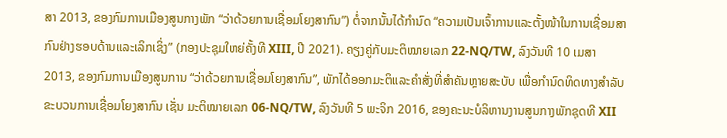ສາ 2013, ຂອງກົມການເມືອງສູນກາງພັກ “ວ່າດ້ວຍການເຊື່ອມໂຍງສາກົນ”) ຕໍ່ຈາກນັ້ນໄດ້ກຳນົດ “ຄວາມເປັນເຈົ້າການແລະຕັ້ງໜ້າໃນການເຊື່ອມສາກົນຢ່າງຮອບດ້ານແລະເລິກເຊິ່ງ” (ກອງປະຊຸມໃຫຍ່ຄັ້ງທີ XIII, ປີ 2021). ຄຽງຄູ່ກັບມະຕິໝາຍເລກ 22-NQ/TW, ລົງວັນທີ 10 ເມສາ 2013, ຂອງກົມການເມືອງສູນການ “ວ່າດ້ວຍການເຊື່ອມໂຍງສາກົນ”, ພັກໄດ້ອອກມະຕິແລະຄຳສັ່ງທີ່ສຳຄັນຫຼາຍສະບັບ ເພື່ອກຳນົດທິດທາງສຳລັບຂະບວນການເຊື່ອມໂຍງສາກົນ ເຊັ່ນ ມະຕິໝາຍເລກ 06-NQ/TW, ລົງວັນທີ 5 ພະຈິກ 2016, ຂອງຄະນະບໍລິຫານງານສູນກາງພັກຊຸດທີ XII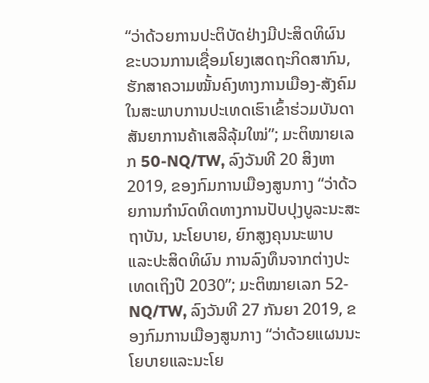“ວ່າດ້ວຍການປະຕິບັດຢ່າງມີປະສິດທິຜົນ ຂະບວນການເຊື່ອມໂຍງເສດຖະກິດສາກົນ, ຮັກສາຄວາມໝັ້ນຄົງທາງການເມືອງ-ສັງຄົມ ໃນສະພາບການປະເທດເຮົາເຂົ້າຮ່ວມບັນດາສັນຍາການຄ້າເສລີລຸ້ມໃໝ່”; ມະຕິໝາຍເລກ 50-NQ/TW, ລົງວັນທີ 20 ສິງຫາ 2019, ຂອງກົມການເມືອງສູນກາງ “ວ່າດ້ວຍການກຳນົດທິດທາງການປັບປຸງບູລະນະສະຖາບັນ, ນະໂຍບາຍ, ຍົກສູງຄຸນນະພາບ ແລະປະສິດທິຜົນ ການລົງທຶນຈາກຕ່າງປະເທດເຖິງປີ 2030”; ມະຕິໝາຍເລກ 52-NQ/TW, ລົງວັນທີ 27 ກັນຍາ 2019, ຂອງກົມການເມືອງສູນກາງ “ວ່າດ້ວຍແຜນນະໂຍບາຍແລະນະໂຍ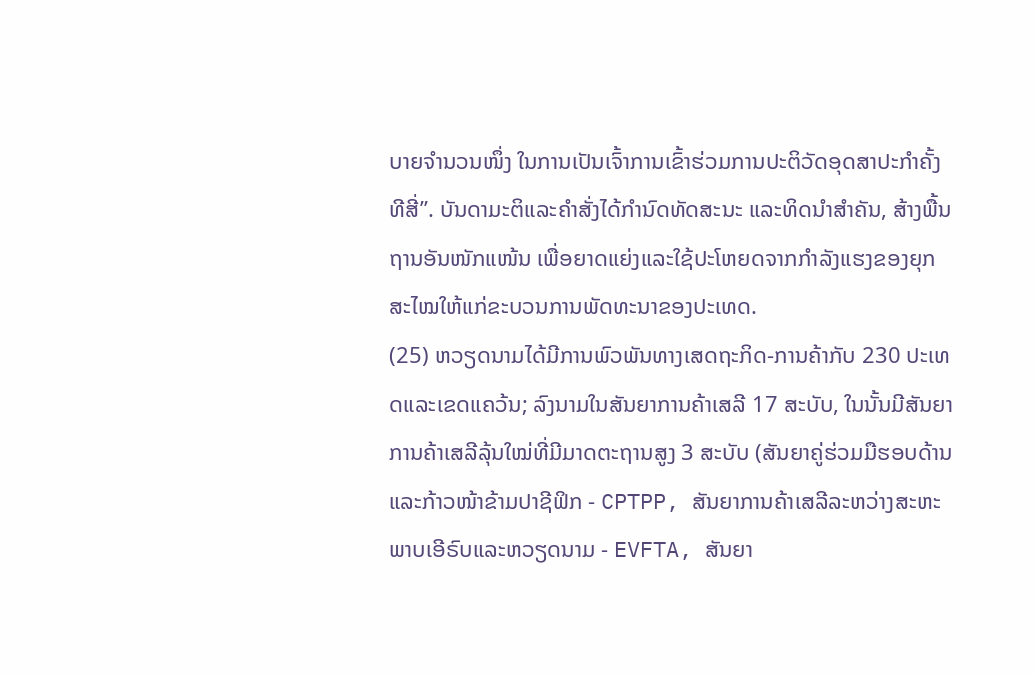ບາຍຈຳນວນໜຶ່ງ ໃນການເປັນເຈົ້າການເຂົ້າຮ່ວມການປະຕິວັດອຸດສາປະກຳຄັ້ງທີສີ່”. ບັນດາມະຕິແລະຄຳສັ່ງໄດ້ກຳນົດທັດສະນະ ແລະທິດນຳສຳຄັນ, ສ້າງພື້ນຖານອັນໜັກແໜ້ນ ເພື່ອຍາດແຍ່ງແລະໃຊ້ປະໂຫຍດຈາກກຳລັງແຮງຂອງຍຸກສະໄໝໃຫ້ແກ່ຂະບວນການພັດທະນາຂອງປະເທດ.
(25) ຫວຽດນາມໄດ້ມີການພົວພັນທາງເສດຖະກິດ-ການຄ້າກັບ 230 ປະເທດແລະເຂດແຄວ້ນ; ລົງນາມໃນສັນຍາການຄ້າເສລີ 17 ສະບັບ, ໃນນັ້ນມີສັນຍາການຄ້າເສລີລຸ້ນໃໝ່ທີ່ມີມາດຕະຖານສູງ 3 ສະບັບ (ສັນຍາຄູ່ຮ່ວມມືຮອບດ້ານແລະກ້າວໜ້າຂ້າມປາຊີຟິກ - CPTPP, ສັນຍາການຄ້າເສລີລະຫວ່າງສະຫະພາບເອີຣົບແລະຫວຽດນາມ - EVFTA, ສັນຍາ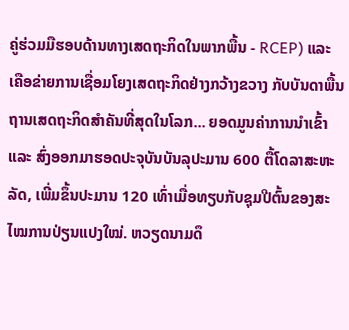ຄູ່ຮ່ວມມືຮອບດ້ານທາງເສດຖະກິດໃນພາກພື້ນ - RCEP) ແລະ ເຄືອຂ່າຍການເຊື່ອມໂຍງເສດຖະກິດຢ່າງກວ້າງຂວາງ ກັບບັນດາພື້ນຖານເສດຖະກິດສຳຄັນທີ່ສຸດໃນໂລກ... ຍອດມູນຄ່າການນຳເຂົ້າ ແລະ ສົ່ງອອກມາຮອດປະຈຸບັນບັນລຸປະມານ 600 ຕື້ໂດລາສະຫະລັດ, ເພີ່ມຂຶ້ນປະມານ 120 ເທົ່າເມື່ອທຽບກັບຊຸມປີຕົ້ນຂອງສະໄໝການປ່ຽນແປງໃໝ່. ຫວຽດນາມດຶ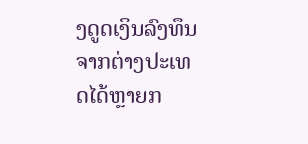ງດູດເງິນລົງທຶນຈາກຕ່າງປະເທດໄດ້ຫຼາຍກ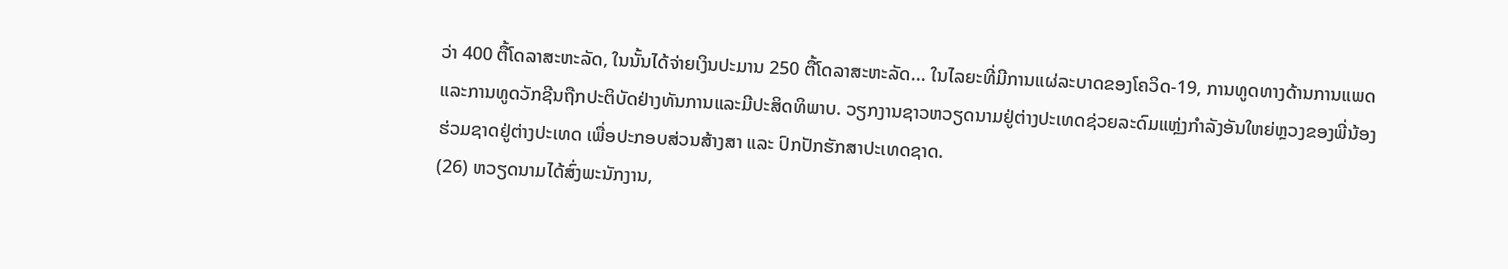ວ່າ 400 ຕື້ໂດລາສະຫະລັດ, ໃນນັ້ນໄດ້ຈ່າຍເງິນປະມານ 250 ຕື້ໂດລາສະຫະລັດ... ໃນໄລຍະທີ່ມີການແຜ່ລະບາດຂອງໂຄວິດ-19, ການທູດທາງດ້ານການແພດແລະການທູດວັກຊີນຖືກປະຕິບັດຢ່າງທັນການແລະມີປະສິດທິພາບ. ວຽກງານຊາວຫວຽດນາມຢູ່ຕ່າງປະເທດຊ່ວຍລະດົມແຫຼ່ງກຳລັງອັນໃຫຍ່ຫຼວງຂອງພີ່ນ້ອງຮ່ວມຊາດຢູ່ຕ່າງປະເທດ ເພື່ອປະກອບສ່ວນສ້າງສາ ແລະ ປົກປັກຮັກສາປະເທດຊາດ.
(26) ຫວຽດນາມໄດ້ສົ່ງພະນັກງານ,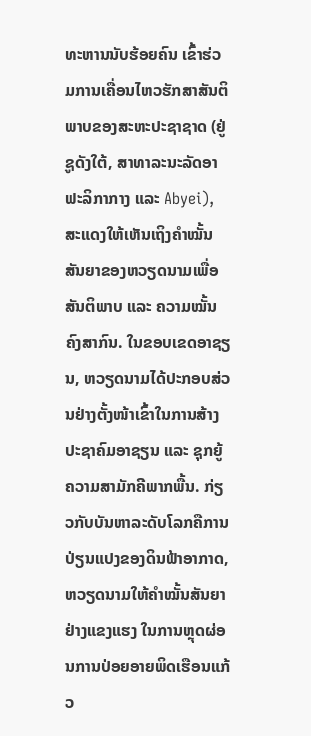ທະຫານນັບຮ້ອຍຄົນ ເຂົ້າຮ່ວມການເຄື່ອນໄຫວຮັກສາສັນຕິພາບຂອງສະຫະປະຊາຊາດ (ຢູ່ຊູດັງໃຕ້, ສາທາລະນະລັດອາຟະລິກາກາງ ແລະ Abyei), ສະແດງໃຫ້ເຫັນເຖິງຄຳໝັ້ນສັນຍາຂອງຫວຽດນາມເພື່ອສັນຕິພາບ ແລະ ຄວາມໝັ້ນຄົງສາກົນ. ໃນຂອບເຂດອາຊຽນ, ຫວຽດນາມໄດ້ປະກອບສ່ວນຢ່າງຕັ້ງໜ້າເຂົ້າໃນການສ້າງປະຊາຄົມອາຊຽນ ແລະ ຊຸກຍູ້ຄວາມສາມັກຄີພາກພື້ນ. ກ່ຽວກັບບັນຫາລະດັບໂລກຄືການປ່ຽນແປງຂອງດິນຟ້າອາກາດ, ຫວຽດນາມໃຫ້ຄຳໝັ້ນສັນຍາຢ່າງແຂງແຮງ ໃນການຫຼຸດຜ່ອນການປ່ອຍອາຍພິດເຮືອນແກ້ວ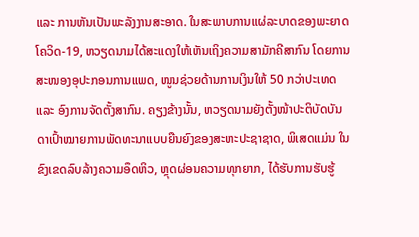ແລະ ການຫັນເປັນພະລັງງານສະອາດ. ໃນສະພາບການແຜ່ລະບາດຂອງພະຍາດໂຄວິດ-19, ຫວຽດນາມໄດ້ສະແດງໃຫ້ເຫັນເຖິງຄວາມສາມັກຄີສາກົນ ໂດຍການສະໜອງອຸປະກອນການແພດ, ໜູນຊ່ວຍດ້ານການເງິນໃຫ້ 50 ກວ່າປະເທດ ແລະ ອົງການຈັດຕັ້ງສາກົນ. ຄຽງຂ້າງນັ້ນ, ຫວຽດນາມຍັງຕັ້ງໜ້າປະຕິບັດບັນດາເປົ້າໝາຍການພັດທະນາແບບຍືນຍົງຂອງສະຫະປະຊາຊາດ, ພິເສດແມ່ນ ໃນຂົງເຂດລົບລ້າງຄວາມອຶດຫິວ, ຫຼຸດຜ່ອນຄວາມທຸກຍາກ, ໄດ້ຮັບການຮັບຮູ້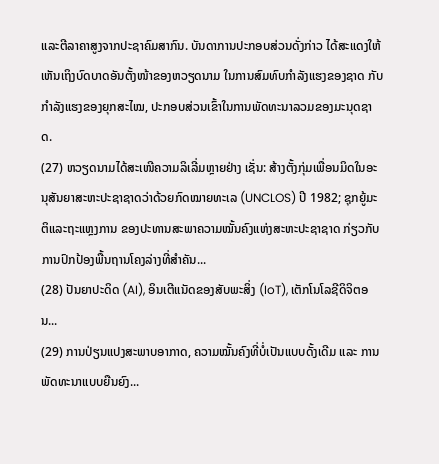ແລະຕີລາຄາສູງຈາກປະຊາຄົມສາກົນ. ບັນດາການປະກອບສ່ວນດັ່ງກ່າວ ໄດ້ສະແດງໃຫ້ເຫັນເຖິງບົດບາດອັນຕັ້ງໜ້າຂອງຫວຽດນາມ ໃນການສົມທົບກຳລັງແຮງຂອງຊາດ ກັບກຳລັງແຮງຂອງຍຸກສະໄໝ, ປະກອບສ່ວນເຂົ້າໃນການພັດທະນາລວມຂອງມະນຸດຊາດ.
(27) ຫວຽດນາມໄດ້ສະເໜີຄວາມລິເລີ່ມຫຼາຍຢ່າງ ເຊັ່ນ: ສ້າງຕັ້ງກຸ່ມເພື່ອນມິດໃນອະນຸສັນຍາສະຫະປະຊາຊາດວ່າດ້ວຍກົດໝາຍທະເລ (UNCLOS) ປີ 1982; ຊຸກຍູ້ມະຕິແລະຖະແຫຼງການ ຂອງປະທານສະພາຄວາມໝັ້ນຄົງແຫ່ງສະຫະປະຊາຊາດ ກ່ຽວກັບການປົກປ້ອງພື້ນຖານໂຄງລ່າງທີ່ສຳຄັນ...
(28) ປັນຍາປະດິດ (AI), ອິນເຕີແນັດຂອງສັບພະສິ່ງ (IoT), ເຕັກໂນໂລຊີດິຈິຕອນ...
(29) ການປ່ຽນແປງສະພາບອາກາດ, ຄວາມໝັ້ນຄົງທີ່ບໍ່ເປັນແບບດັ້ງເດີມ ແລະ ການພັດທະນາແບບຍືນຍົງ...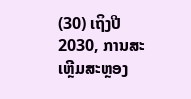(30) ເຖິງປີ 2030, ການສະເຫຼີມສະຫຼອງ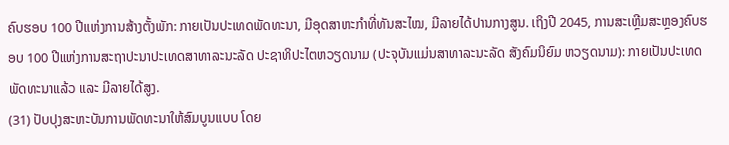ຄົບຮອບ 100 ປີແຫ່ງການສ້າງຕັ້ງພັກ: ກາຍເປັນປະເທດພັດທະນາ, ມີອຸດສາຫະກຳທີ່ທັນສະໄໝ, ມີລາຍໄດ້ປານກາງສູນ. ເຖິງປີ 2045, ການສະເຫຼີມສະຫຼອງຄົບຮອບ 100 ປີແຫ່ງການສະຖາປະນາປະເທດສາທາລະນະລັດ ປະຊາທິປະໄຕຫວຽດນາມ (ປະຈຸບັນແມ່ນສາທາລະນະລັດ ສັງຄົມນິຍົມ ຫວຽດນາມ): ກາຍເປັນປະເທດພັດທະນາແລ້ວ ແລະ ມີລາຍໄດ້ສູງ.
(31) ປັບປຸງສະຫະບັນການພັດທະນາໃຫ້ສົມບູນແບບ ໂດຍ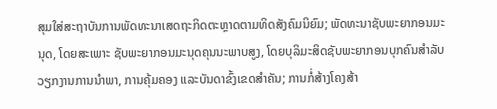ສຸມໃສ່ສະຖາບັນການພັດທະນາເສດຖະກິດຕະຫຼາດຕາມທິດສັງຄົມນິຍົມ; ພັດທະນາຊັບພະຍາກອນມະນຸດ, ໂດຍສະເພາະ ຊັບພະຍາກອນມະນຸດຄຸນນະພາບສູງ, ໂດຍບຸລິມະສິດຊັບພະຍາກອນບຸກຄົນສຳລັບວຽກງານການນຳພາ, ການຄຸ້ມຄອງ ແລະບັນດາຂົ້ງເຂດສຳຄັນ; ການກໍ່ສ້າງໂຄງສ້າ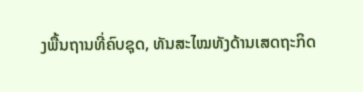ງພື້ນຖານທີ່ຄົບຊຸດ, ທັນສະໄໝທັງດ້ານເສດຖະກິດ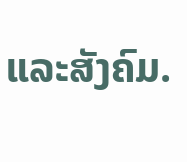ແລະສັງຄົມ.